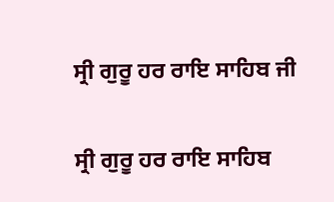ਸ੍ਰੀ ਗੁਰੂ ਹਰ ਰਾਇ ਸਾਹਿਬ ਜੀ

ਸ੍ਰੀ ਗੁਰੂ ਹਰ ਰਾਇ ਸਾਹਿਬ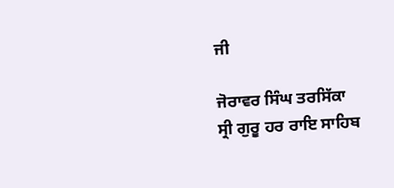ਜੀ

ਜੋਰਾਵਰ ਸਿੰਘ ਤਰਸਿੱਕਾ
ਸ੍ਰੀ ਗੁਰੂ ਹਰ ਰਾਇ ਸਾਹਿਬ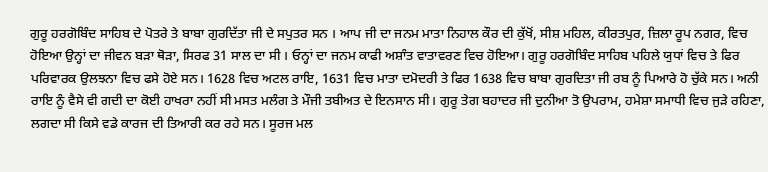ਗੁਰੂ ਹਰਗੋਬਿੰਦ ਸਾਹਿਬ ਦੇ ਪੋਤਰੇ ਤੇ ਬਾਬਾ ਗੁਰਦਿੱਤਾ ਜੀ ਦੇ ਸਪੁਤਰ ਸਨ । ਆਪ ਜੀ ਦਾ ਜਨਮ ਮਾਤਾ ਨਿਹਾਲ ਕੌਰ ਦੀ ਕੁੱਖੋਂ, ਸੀਸ਼ ਮਹਿਲ, ਕੀਰਤਪੁਰ, ਜ਼ਿਲਾ ਰੂਪ ਨਗਰ, ਵਿਚ ਹੋਇਆ ਉਨ੍ਹਾਂ ਦਾ ਜੀਵਨ ਬੜਾ ਥੋੜਾ, ਸਿਰਫ 31 ਸਾਲ ਦਾ ਸੀ । ਓਨ੍ਹਾਂ ਦਾ ਜਨਮ ਕਾਫੀ ਅਸ਼ਾੰਤ ਵਾਤਾਵਰਣ ਵਿਚ ਹੋਇਆ। ਗੁਰੂ ਹਰਗੋਬਿੰਦ ਸਾਹਿਬ ਪਹਿਲੇ ਯੁਧਾਂ ਵਿਚ ਤੇ ਫਿਰ ਪਰਿਵਾਰਕ ਉਲਝਨਾ ਵਿਚ ਫਸੇ ਹੋਏ ਸਨ। 1628 ਵਿਚ ਅਟਲ ਰਾਇ, 1631 ਵਿਚ ਮਾਤਾ ਦਮੋਦਰੀ ਤੇ ਫਿਰ 1638 ਵਿਚ ਬਾਬਾ ਗੁਰਦਿਤਾ ਜੀ ਰਬ ਨੂੰ ਪਿਆਰੇ ਹੋ ਚੁੱਕੇ ਸਨ। ਅਨੀ ਰਾਇ ਨੂੰ ਵੈਸੇ ਵੀ ਗਦੀ ਦਾ ਕੋਈ ਹਾਖਰਾ ਨਹੀਂ ਸੀ ਮਸਤ ਮਲੰਗ ਤੇ ਮੌਜੀ ਤਬੀਅਤ ਦੇ ਇਨਸਾਨ ਸੀ। ਗੁਰੂ ਤੇਗ ਬਹਾਦਰ ਜੀ ਦੁਨੀਆ ਤੋ ਉਪਰਾਮ, ਹਮੇਸ਼ਾ ਸਮਾਧੀ ਵਿਚ ਜੁੜੇ ਰਹਿਣਾ, ਲਗਦਾ ਸੀ ਕਿਸੇ ਵਡੇ ਕਾਰਜ ਦੀ ਤਿਆਰੀ ਕਰ ਰਹੇ ਸਨ। ਸੂਰਜ ਮਲ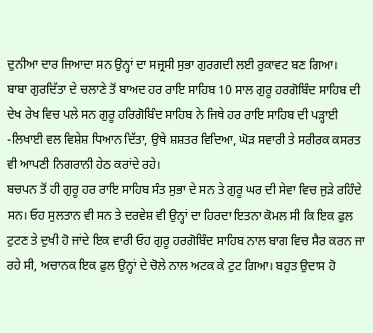ਦੁਨੀਆ ਦਾਰ ਜਿਆਦਾ ਸਨ ਉਨ੍ਹਾਂ ਦਾ ਸਜ੍ਰਸੀ ਸੁਭਾ ਗੁਰਗਦੀ ਲਈ ਰੁਕਾਵਟ ਬਣ ਗਿਆ।
ਬਾਬਾ ਗੁਰਦਿੱਤਾ ਦੇ ਚਲਾਣੇ ਤੋਂ ਬਾਅਦ ਹਰ ਰਾਇ ਸਾਹਿਬ 10 ਸਾਲ ਗੁਰੂ ਹਰਗੋਬਿੰਦ ਸਾਹਿਬ ਦੀ ਦੇਖ ਰੇਖ ਵਿਚ ਪਲੇ ਸਨ ਗੁਰੂ ਹਰਿਗੋਬਿੰਦ ਸਾਹਿਬ ਨੇ ਜਿਥੇ ਹਰ ਰਾਇ ਸਾਹਿਬ ਦੀ ਪੜ੍ਹਾਈ -ਲਿਖਾਈ ਵਲ ਵਿਸ਼ੇਸ਼ ਧਿਆਨ ਦਿੱਤਾ, ਉਥੇ ਸ਼ਸ਼ਤਰ ਵਿਦਿਆ, ਘੋੜ ਸਵਾਰੀ ਤੇ ਸਰੀਰਕ ਕਸਰਤ ਵੀ ਆਪਣੀ ਨਿਗਰਾਨੀ ਹੇਠ ਕਰਾਂਦੇ ਰਹੇ।
ਬਚਪਨ ਤੋਂ ਹੀ ਗੁਰੂ ਹਰ ਰਾਇ ਸਾਹਿਬ ਸੰਤ ਸੁਭਾ ਦੇ ਸਨ ਤੇ ਗੁਰੂ ਘਰ ਦੀ ਸੇਵਾ ਵਿਚ ਜੁੜੇ ਰਹਿੰਦੇ ਸਨ। ਓਹ ਸੁਲਤਾਨ ਵੀ ਸਨ ਤੇ ਦਰਵੇਸ਼ ਵੀ ਉਨ੍ਹਾਂ ਦਾ ਹਿਰਦਾ ਇਤਨਾ ਕੋਮਲ ਸੀ ਕਿ ਇਕ ਫੁਲ ਟੁਟਣ ਤੇ ਦੁਖੀ ਹੋ ਜਾਂਦੇ ਇਕ ਵਾਰੀ ਓਹ ਗੁਰੂ ਹਰਗੋਬਿੰਦ ਸਾਹਿਬ ਨਾਲ ਬਾਗ ਵਿਚ ਸੈਰ ਕਰਨ ਜਾ ਰਹੇ ਸੀ, ਅਚਾਨਕ ਇਕ ਫੁਲ ਉਨ੍ਹਾਂ ਦੇ ਚੋਲੇ ਨਾਲ ਅਟਕ ਕੇ ਟੁਟ ਗਿਆ। ਬਹੁਤ ਉਦਾਸ ਹੋ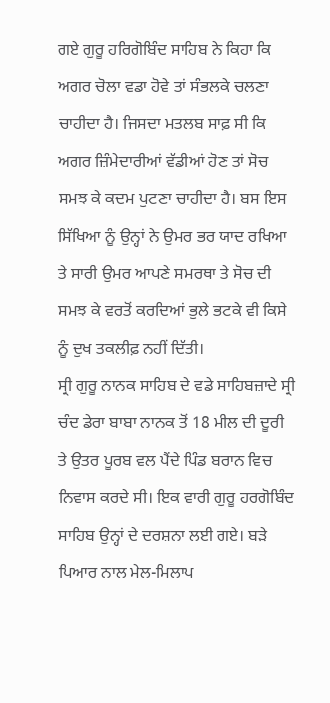ਗਏ ਗੁਰੂ ਹਰਿਗੋਬਿੰਦ ਸਾਹਿਬ ਨੇ ਕਿਹਾ ਕਿ ਅਗਰ ਚੋਲਾ ਵਡਾ ਹੋਵੇ ਤਾਂ ਸੰਭਲਕੇ ਚਲਣਾ ਚਾਹੀਦਾ ਹੈ। ਜਿਸਦਾ ਮਤਲਬ ਸਾਫ਼ ਸੀ ਕਿ ਅਗਰ ਜ਼ਿੰਮੇਦਾਰੀਆਂ ਵੱਡੀਆਂ ਹੋਣ ਤਾਂ ਸੋਚ ਸਮਝ ਕੇ ਕਦਮ ਪੁਟਣਾ ਚਾਹੀਦਾ ਹੈ। ਬਸ ਇਸ ਸਿੱਖਿਆ ਨੂੰ ਉਨ੍ਹਾਂ ਨੇ ਉਮਰ ਭਰ ਯਾਦ ਰਖਿਆ ਤੇ ਸਾਰੀ ਉਮਰ ਆਪਣੇ ਸਮਰਥਾ ਤੇ ਸੋਚ ਦੀ ਸਮਝ ਕੇ ਵਰਤੋਂ ਕਰਦਿਆਂ ਭੁਲੇ ਭਟਕੇ ਵੀ ਕਿਸੇ ਨੂੰ ਦੁਖ ਤਕਲੀਫ਼ ਨਹੀਂ ਦਿੱਤੀ।
ਸ੍ਰੀ ਗੁਰੂ ਨਾਨਕ ਸਾਹਿਬ ਦੇ ਵਡੇ ਸਾਹਿਬਜ਼ਾਦੇ ਸ੍ਰੀ ਚੰਦ ਡੇਰਾ ਬਾਬਾ ਨਾਨਕ ਤੋਂ 18 ਮੀਲ ਦੀ ਦੂਰੀ ਤੇ ਉਤਰ ਪੂਰਬ ਵਲ ਪੈਂਦੇ ਪਿੰਡ ਬਰਾਨ ਵਿਚ ਨਿਵਾਸ ਕਰਦੇ ਸੀ। ਇਕ ਵਾਰੀ ਗੁਰੂ ਹਰਗੋਬਿੰਦ ਸਾਹਿਬ ਉਨ੍ਹਾਂ ਦੇ ਦਰਸ਼ਨਾ ਲਈ ਗਏ। ਬੜੇ ਪਿਆਰ ਨਾਲ ਮੇਲ-ਮਿਲਾਪ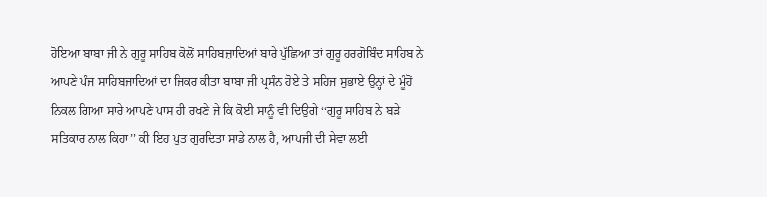ਹੋਇਆ ਬਾਬਾ ਜੀ ਨੇ ਗੁਰੂ ਸਾਹਿਬ ਕੋਲੋਂ ਸਾਹਿਬਜ਼ਾਦਿਆਂ ਬਾਰੇ ਪੁੱਛਿਆ ਤਾਂ ਗੁਰੂ ਹਰਗੋਬਿੰਦ ਸਾਹਿਬ ਨੇ ਆਪਣੇ ਪੰਜ ਸਾਹਿਬਜਾਦਿਆਂ ਦਾ ਜਿਕਰ ਕੀਤਾ ਬਾਬਾ ਜੀ ਪ੍ਰਸੰਨ ਹੋਏ ਤੇ ਸਹਿਜ ਸੁਭਾਏ ਉਨ੍ਹਾਂ ਦੇ ਮੂੰਹੋਂ ਨਿਕਲ ਗਿਆ ਸਾਰੇ ਆਪਣੇ ਪਾਸ ਹੀ ਰਖਣੇ ਜੇ ਕਿ ਕੋਈ ਸਾਨੂੰ ਵੀ ਦਿਉਗੇ ‘‘ਗੁਰੂ ਸਾਹਿਬ ਨੇ ਬੜੇ ਸਤਿਕਾਰ ਨਾਲ ਕਿਹਾ’’ ਕੀ ਇਹ ਪੁਤ ਗੁਰਦਿਤਾ ਸਾਡੇ ਨਾਲ ਹੈ, ਆਪਜੀ ਦੀ ਸੇਵਾ ਲਈ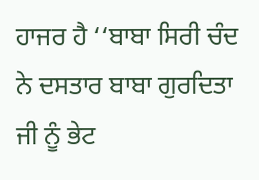ਹਾਜਰ ਹੈ ‘‘ਬਾਬਾ ਸਿਰੀ ਚੰਦ ਨੇ ਦਸਤਾਰ ਬਾਬਾ ਗੁਰਦਿਤਾ ਜੀ ਨੂੰ ਭੇਟ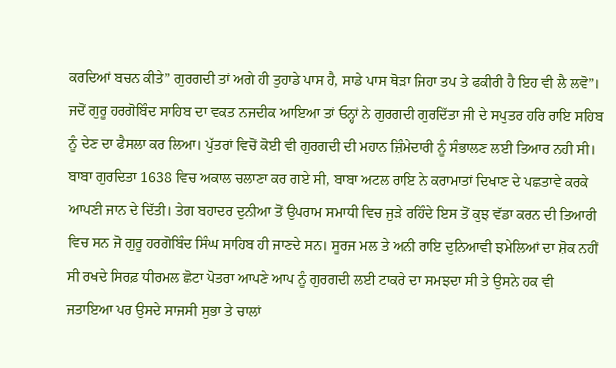ਕਰਦਿਆਂ ਬਚਨ ਕੀਤੇ” ਗੁਰਗਦੀ ਤਾਂ ਅਗੇ ਹੀ ਤੁਹਾਡੇ ਪਾਸ ਹੈ, ਸਾਡੇ ਪਾਸ ਥੋੜਾ ਜਿਹਾ ਤਪ ਤੇ ਫਕੀਰੀ ਹੈ ਇਹ ਵੀ ਲੈ ਲਵੋ”।
ਜਦੋਂ ਗੁਰੂ ਹਰਗੋਬਿੰਦ ਸਾਹਿਬ ਦਾ ਵਕਤ ਨਜਦੀਕ ਆਇਆ ਤਾਂ ਓਨ੍ਹਾਂ ਨੇ ਗੁਰਗਦੀ ਗੁਰਦਿੱਤਾ ਜੀ ਦੇ ਸਪੁਤਰ ਹਰਿ ਰਾਇ ਸਹਿਬ ਨੂੰ ਦੇਣ ਦਾ ਫੈਸਲਾ ਕਰ ਲਿਆ। ਪੁੱਤਰਾਂ ਵਿਚੋਂ ਕੋਈ ਵੀ ਗੁਰਗਦੀ ਦੀ ਮਹਾਨ ਜ਼ਿੰਮੇਦਾਰੀ ਨੂੰ ਸੰਭਾਲਣ ਲਈ ਤਿਆਰ ਨਹੀ ਸੀ। ਬਾਬਾ ਗੁਰਦਿਤਾ 1638 ਵਿਚ ਅਕਾਲ ਚਲਾਣਾ ਕਰ ਗਏ ਸੀ, ਬਾਬਾ ਅਟਲ ਰਾਇ ਨੇ ਕਰਾਮਾਤਾਂ ਦਿਖਾਣ ਦੇ ਪਛਤਾਵੇ ਕਰਕੇ ਆਪਣੀ ਜਾਨ ਦੇ ਦਿੱਤੀ। ਤੇਗ ਬਹਾਦਰ ਦੁਨੀਆ ਤੋਂ ਉਪਰਾਮ ਸਮਾਧੀ ਵਿਚ ਜੁੜੇ ਰਹਿੰਦੇ ਇਸ ਤੋਂ ਕੁਝ ਵੱਡਾ ਕਰਨ ਦੀ ਤਿਆਰੀ ਵਿਚ ਸਨ ਜੋ ਗੁਰੂ ਹਰਗੋਬਿੰਦ ਸਿੰਘ ਸਾਹਿਬ ਹੀ ਜਾਣਦੇ ਸਨ। ਸੂਰਜ ਮਲ ਤੇ ਅਨੀ ਰਾਇ ਦੁਨਿਆਵੀ ਝਮੇਲਿਆਂ ਦਾ ਸ਼ੋਕ ਨਹੀਂ ਸੀ ਰਖਦੇ ਸਿਰਫ਼ ਧੀਰਮਲ ਛੋਟਾ ਪੋਤਰਾ ਆਪਣੇ ਆਪ ਨੂੰ ਗੁਰਗਦੀ ਲਈ ਟਾਕਰੇ ਦਾ ਸਮਝਦਾ ਸੀ ਤੇ ਉਸਨੇ ਹਕ ਵੀ ਜਤਾਇਆ ਪਰ ਉਸਦੇ ਸਾਜਸੀ ਸੁਭਾ ਤੇ ਚਾਲਾਂ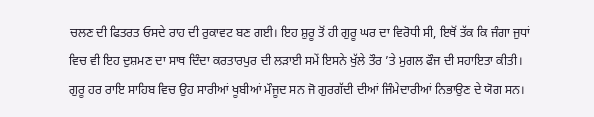ਚਲਣ ਦੀ ਫਿਤਰਤ ਓਸਦੇ ਰਾਹ ਦੀ ਰੁਕਾਵਟ ਬਣ ਗਈ। ਇਹ ਸ਼ੁਰੂ ਤੋਂ ਹੀ ਗੁਰੂ ਘਰ ਦਾ ਵਿਰੋਧੀ ਸੀ, ਇਥੋਂ ਤੱਕ ਕਿ ਜੰਗਾ ਜੁਧਾਂ ਵਿਚ ਵੀ ਇਹ ਦੁਸ਼ਮਣ ਦਾ ਸਾਥ ਦਿੰਦਾ ਕਰਤਾਰਪੁਰ ਦੀ ਲੜਾਈ ਸਮੇਂ ਇਸਨੇ ਖੁੱਲੇ ਤੌਰ ’ਤੇ ਮੁਗਲ ਫੌਜ ਦੀ ਸਹਾਇਤਾ ਕੀਤੀ।
ਗੁਰੂ ਹਰ ਰਾਇ ਸਾਹਿਬ ਵਿਚ ਉਹ ਸਾਰੀਆਂ ਖੂਬੀਆਂ ਮੌਜੂਦ ਸਨ ਜੋ ਗੁਰਗੱਦੀ ਦੀਆਂ ਜਿੰਮੇਦਾਰੀਆਂ ਨਿਭਾਉਣ ਦੇ ਯੋਗ ਸਨ।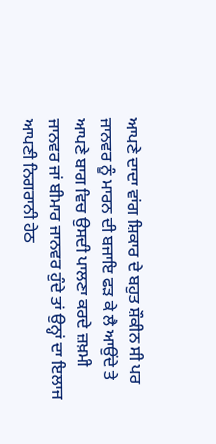ਆਪਣੇ ਦਾਦਾ ਵਾਂਗ ਸ਼ਿਕਾਰ ਦੇ ਬਹੁਤ ਸ਼ੌਕੀਨ ਸੀ ਪਰ ਜਾਨਵਰ ਨੂੰ ਮਾਰਨ ਦੀ ਬਜਾਇ ਫੜ ਕੇ ਲੈ ਆਉਂਦੇ ਤੇ ਆਪਣੇ ਬਾਗ ਵਿਚ ਉਸਦੀ ਪਾਲਣਾ ਕਰਦੇ ਜ਼ਖ਼ਮੀ ਜਾਨਵਰ ਜਾਂ ਬੀਮਾਰ ਜਾਨਵਰ ਹੁੰਦੇ ਤਾਂ ਉਨ੍ਹਾਂ ਦਾ ਇਲਾਜ ਆਪਣੀ ਨਿਗਰਾਨੀ ਹੇਠ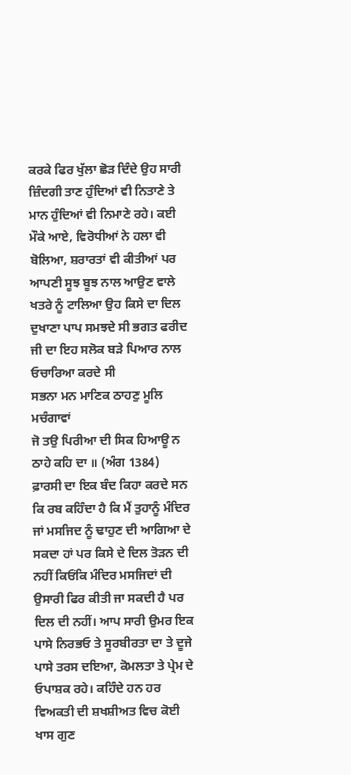ਕਰਕੇ ਫਿਰ ਖੁੱਲਾ ਛੋੜ ਦਿੰਦੇ ਉਹ ਸਾਰੀ ਜ਼ਿੰਦਗੀ ਤਾਣ ਹੁੰਦਿਆਂ ਵੀ ਨਿਤਾਣੇ ਤੇ ਮਾਨ ਹੁੰਦਿਆਂ ਵੀ ਨਿਮਾਣੇ ਰਹੇ। ਕਈ ਮੌਕੇ ਆਏ, ਵਿਰੋਧੀਆਂ ਨੇ ਹਲਾ ਵੀ ਬੋਲਿਆ, ਸ਼ਰਾਰਤਾਂ ਵੀ ਕੀਤੀਆਂ ਪਰ ਆਪਣੀ ਸੂਝ ਬੂਝ ਨਾਲ ਆਉਣ ਵਾਲੇ ਖਤਰੇ ਨੂੰ ਟਾਲਿਆ ਉਹ ਕਿਸੇ ਦਾ ਦਿਲ ਦੁਖਾਣਾ ਪਾਪ ਸਮਝਦੇ ਸੀ ਭਗਤ ਫਰੀਦ ਜੀ ਦਾ ਇਹ ਸਲੋਕ ਬੜੇ ਪਿਆਰ ਨਾਲ ਓਚਾਰਿਆ ਕਰਦੇ ਸੀ
ਸਭਨਾ ਮਨ ਮਾਣਿਕ ਠਾਹਣੁ ਮੂਲਿ ਮਚੰਗਾਵਾਂ
ਜੋ ਤਉ ਪਿਰੀਆ ਦੀ ਸਿਕ ਹਿਆਊ ਨ ਠਾਹੇ ਕਹਿ ਦਾ ॥ (ਅੰਗ 1384)
ਫ਼ਾਰਸੀ ਦਾ ਇਕ ਬੰਦ ਕਿਹਾ ਕਰਦੇ ਸਨ ਕਿ ਰਬ ਕਹਿੰਦਾ ਹੈ ਕਿ ਮੈਂ ਤੁਹਾਨੂੰ ਮੰਦਿਰ ਜਾਂ ਮਸਜਿਦ ਨੂੰ ਢਾਹੁਣ ਦੀ ਆਗਿਆ ਦੇ ਸਕਦਾ ਹਾਂ ਪਰ ਕਿਸੇ ਦੇ ਦਿਲ ਤੋੜਨ ਦੀ ਨਹੀਂ ਕਿਓਂਕਿ ਮੰਦਿਰ ਮਸਜਿਦਾਂ ਦੀ ਉਸਾਰੀ ਫਿਰ ਕੀਤੀ ਜਾ ਸਕਦੀ ਹੈ ਪਰ ਦਿਲ ਦੀ ਨਹੀਂ। ਆਪ ਸਾਰੀ ਉਮਰ ਇਕ ਪਾਸੇ ਨਿਰਭਓ ਤੇ ਸੂਰਬੀਰਤਾ ਦਾ ਤੇ ਦੂਜੇ ਪਾਸੇ ਤਰਸ ਦਇਆ, ਕੋਮਲਤਾ ਤੇ ਪ੍ਰੇਮ ਦੇ ਓਪਾਸ਼ਕ ਰਹੇ। ਕਹਿੰਦੇ ਹਨ ਹਰ ਵਿਅਕਤੀ ਦੀ ਸ਼ਖਸ਼ੀਅਤ ਵਿਚ ਕੋਈ ਖਾਸ ਗੁਣ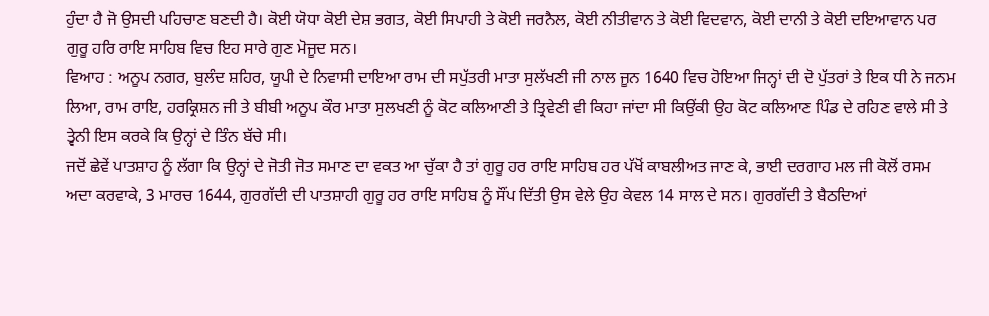ਹੁੰਦਾ ਹੈ ਜੋ ਉਸਦੀ ਪਹਿਚਾਣ ਬਣਦੀ ਹੈ। ਕੋਈ ਯੋਧਾ ਕੋਈ ਦੇਸ਼ ਭਗਤ, ਕੋਈ ਸਿਪਾਹੀ ਤੇ ਕੋਈ ਜਰਨੈਲ, ਕੋਈ ਨੀਤੀਵਾਨ ਤੇ ਕੋਈ ਵਿਦਵਾਨ, ਕੋਈ ਦਾਨੀ ਤੇ ਕੋਈ ਦਇਆਵਾਨ ਪਰ ਗੁਰੂ ਹਰਿ ਰਾਇ ਸਾਹਿਬ ਵਿਚ ਇਹ ਸਾਰੇ ਗੁਣ ਮੋਜੂਦ ਸਨ।
ਵਿਆਹ : ਅਨੂਪ ਨਗਰ, ਬੁਲੰਦ ਸ਼ਹਿਰ, ਯੂਪੀ ਦੇ ਨਿਵਾਸੀ ਦਾਇਆ ਰਾਮ ਦੀ ਸਪੁੱਤਰੀ ਮਾਤਾ ਸੁਲੱਖਣੀ ਜੀ ਨਾਲ ਜੂਨ 1640 ਵਿਚ ਹੋਇਆ ਜਿਨ੍ਹਾਂ ਦੀ ਦੋ ਪੁੱਤਰਾਂ ਤੇ ਇਕ ਧੀ ਨੇ ਜਨਮ ਲਿਆ, ਰਾਮ ਰਾਇ, ਹਰਕ੍ਰਿਸ਼ਨ ਜੀ ਤੇ ਬੀਬੀ ਅਨੂਪ ਕੌਰ ਮਾਤਾ ਸੁਲਖਣੀ ਨੂੰ ਕੋਟ ਕਲਿਆਣੀ ਤੇ ਤ੍ਰਿਵੇਣੀ ਵੀ ਕਿਹਾ ਜਾਂਦਾ ਸੀ ਕਿਉਂਕੀ ਉਹ ਕੋਟ ਕਲਿਆਣ ਪਿੰਡ ਦੇ ਰਹਿਣ ਵਾਲੇ ਸੀ ਤੇ ਤ੍ਵੇਨੀ ਇਸ ਕਰਕੇ ਕਿ ਉਨ੍ਹਾਂ ਦੇ ਤਿੰਨ ਬੱਚੇ ਸੀ।
ਜਦੋਂ ਛੇਵੇਂ ਪਾਤਸ਼ਾਹ ਨੂੰ ਲੱਗਾ ਕਿ ਉਨ੍ਹਾਂ ਦੇ ਜੋਤੀ ਜੋਤ ਸਮਾਣ ਦਾ ਵਕਤ ਆ ਚੁੱਕਾ ਹੈ ਤਾਂ ਗੁਰੂ ਹਰ ਰਾਇ ਸਾਹਿਬ ਹਰ ਪੱਖੋਂ ਕਾਬਲੀਅਤ ਜਾਣ ਕੇ, ਭਾਈ ਦਰਗਾਹ ਮਲ ਜੀ ਕੋਲੋਂ ਰਸਮ ਅਦਾ ਕਰਵਾਕੇ, 3 ਮਾਰਚ 1644, ਗੁਰਗੱਦੀ ਦੀ ਪਾਤਸ਼ਾਹੀ ਗੁਰੂ ਹਰ ਰਾਇ ਸਾਹਿਬ ਨੂੰ ਸੌਂਪ ਦਿੱਤੀ ਉਸ ਵੇਲੇ ਉਹ ਕੇਵਲ 14 ਸਾਲ ਦੇ ਸਨ। ਗੁਰਗੱਦੀ ਤੇ ਬੈਠਦਿਆਂ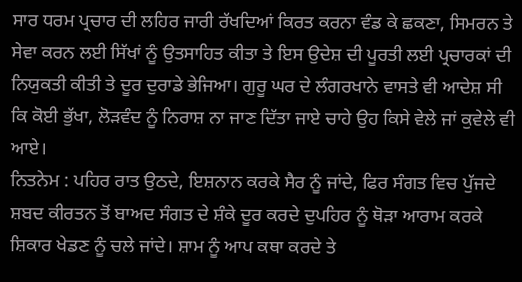ਸਾਰ ਧਰਮ ਪ੍ਰਚਾਰ ਦੀ ਲਹਿਰ ਜਾਰੀ ਰੱਖਦਿਆਂ ਕਿਰਤ ਕਰਨਾ ਵੰਡ ਕੇ ਛਕਣਾ, ਸਿਮਰਨ ਤੇ ਸੇਵਾ ਕਰਨ ਲਈ ਸਿੱਖਾਂ ਨੂੰ ਉਤਸਾਹਿਤ ਕੀਤਾ ਤੇ ਇਸ ਉਦੇਸ਼ ਦੀ ਪੂਰਤੀ ਲਈ ਪ੍ਰਚਾਰਕਾਂ ਦੀ ਨਿਯੁਕਤੀ ਕੀਤੀ ਤੇ ਦੂਰ ਦੁਰਾਡੇ ਭੇਜਿਆ। ਗੁਰੂ ਘਰ ਦੇ ਲੰਗਰਖਾਨੇ ਵਾਸਤੇ ਵੀ ਆਦੇਸ਼ ਸੀ ਕਿ ਕੋਈ ਭੁੱਖਾ, ਲੋੜਵੰਦ ਨੂੰ ਨਿਰਾਸ਼ ਨਾ ਜਾਣ ਦਿੱਤਾ ਜਾਏ ਚਾਹੇ ਉਹ ਕਿਸੇ ਵੇਲੇ ਜਾਂ ਕੁਵੇਲੇ ਵੀ ਆਏ।
ਨਿਤਨੇਮ : ਪਹਿਰ ਰਾਤ ਉਠਦੇ, ਇਸ਼ਨਾਨ ਕਰਕੇ ਸੈਰ ਨੂੰ ਜਾਂਦੇ, ਫਿਰ ਸੰਗਤ ਵਿਚ ਪੁੱਜਦੇ ਸ਼ਬਦ ਕੀਰਤਨ ਤੋਂ ਬਾਅਦ ਸੰਗਤ ਦੇ ਸ਼ੰਕੇ ਦੂਰ ਕਰਦੇ ਦੁਪਹਿਰ ਨੂੰ ਥੋੜਾ ਆਰਾਮ ਕਰਕੇ ਸ਼ਿਕਾਰ ਖੇਡਣ ਨੂੰ ਚਲੇ ਜਾਂਦੇ। ਸ਼ਾਮ ਨੂੰ ਆਪ ਕਥਾ ਕਰਦੇ ਤੇ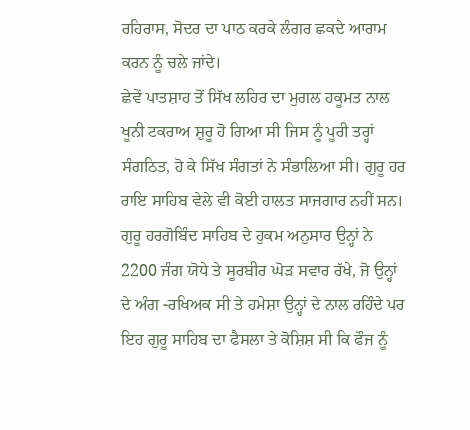ਰਹਿਰਾਸ, ਸੋਦਰ ਦਾ ਪਾਠ ਕਰਕੇ ਲੰਗਰ ਛਕਦੇ ਆਰਾਮ ਕਰਨ ਨੂੰ ਚਲੇ ਜਾਂਦੇ।
ਛੇਵੇਂ ਪਾਤਸ਼ਾਹ ਤੋਂ ਸਿੱਖ ਲਹਿਰ ਦਾ ਮੁਗਲ ਹਕੂਮਤ ਨਾਲ ਖੂਨੀ ਟਕਰਾਅ ਸ਼ੁਰੂ ਹੋ ਗਿਆ ਸੀ ਜਿਸ ਨੂੰ ਪੂਰੀ ਤਰ੍ਹਾਂ ਸੰਗਠਿਤ, ਹੋ ਕੇ ਸਿੱਖ ਸੰਗਤਾਂ ਨੇ ਸੰਭਾਲਿਆ ਸੀ। ਗੁਰੂ ਹਰ ਰਾਇ ਸਾਹਿਬ ਵੇਲੇ ਵੀ ਕੋਈ ਹਾਲਤ ਸਾਜਗਾਰ ਨਹੀਂ ਸਨ। ਗੁਰੂ ਹਰਗੋਬਿੰਦ ਸਾਹਿਬ ਦੇ ਹੁਕਮ ਅਨੁਸਾਰ ਉਨ੍ਹਾਂ ਨੇ 2200 ਜੰਗ ਯੋਧੇ ਤੇ ਸੂਰਬੀਰ ਘੋੜ ਸਵਾਰ ਰੱਖੇ, ਜੋ ਉਨ੍ਹਾਂ ਦੇ ਅੰਗ -ਰਖਿਅਕ ਸੀ ਤੇ ਹਮੇਸ਼ਾ ਉਨ੍ਹਾਂ ਦੇ ਨਾਲ ਰਹਿੰਦੇ ਪਰ ਇਹ ਗੁਰੂ ਸਾਹਿਬ ਦਾ ਫੈਸਲਾ ਤੇ ਕੋਸ਼ਿਸ਼ ਸੀ ਕਿ ਫੌਜ ਨੂੰ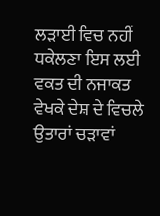ਲੜਾਈ ਵਿਚ ਨਹੀਂ ਧਕੇਲਣਾ ਇਸ ਲਈ ਵਕਤ ਦੀ ਨਜਾਕਤ ਵੇਖਕੇ ਦੇਸ਼ ਦੇ ਵਿਚਲੇ ਉਤਾਰਾਂ ਚੜਾਵਾਂ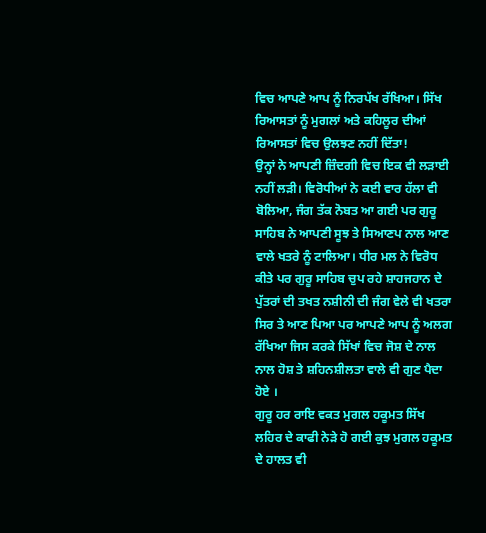ਵਿਚ ਆਪਣੇ ਆਪ ਨੂੰ ਨਿਰਪੱਖ ਰੱਖਿਆ। ਸਿੱਖ ਰਿਆਸਤਾਂ ਨੂੰ ਮੁਗਲਾਂ ਅਤੇ ਕਹਿਲੂਰ ਦੀਆਂ ਰਿਆਸਤਾਂ ਵਿਚ ਉਲਝਣ ਨਹੀਂ ਦਿੱਤਾ!
ਉਨ੍ਹਾਂ ਨੇ ਆਪਣੀ ਜ਼ਿੰਦਗੀ ਵਿਚ ਇਕ ਵੀ ਲੜਾਈ ਨਹੀਂ ਲੜੀ। ਵਿਰੋਧੀਆਂ ਨੇ ਕਈ ਵਾਰ ਹੱਲਾ ਵੀ ਬੋਲਿਆ, ਜੰਗ ਤੱਕ ਨੋਬਤ ਆ ਗਈ ਪਰ ਗੁਰੂ ਸਾਹਿਬ ਨੇ ਆਪਣੀ ਸੂਝ ਤੇ ਸਿਆਣਪ ਨਾਲ ਆਣ ਵਾਲੇ ਖਤਰੇ ਨੂੰ ਟਾਲਿਆ। ਧੀਰ ਮਲ ਨੇ ਵਿਰੋਧ ਕੀਤੇ ਪਰ ਗੁਰੂ ਸਾਹਿਬ ਚੁਪ ਰਹੇ ਸ਼ਾਹਜਹਾਨ ਦੇ ਪੁੱਤਰਾਂ ਦੀ ਤਖਤ ਨਸ਼ੀਨੀ ਦੀ ਜੰਗ ਵੇਲੇ ਵੀ ਖਤਰਾ ਸਿਰ ਤੇ ਆਣ ਪਿਆ ਪਰ ਆਪਣੇ ਆਪ ਨੂੰ ਅਲਗ ਰੱਖਿਆ ਜਿਸ ਕਰਕੇ ਸਿੱਖਾਂ ਵਿਚ ਜੋਸ਼ ਦੇ ਨਾਲ ਨਾਲ ਹੋਸ਼ ਤੇ ਸ਼ਹਿਨਸ਼ੀਲਤਾ ਵਾਲੇ ਵੀ ਗੁਣ ਪੈਦਾ ਹੋਏ ।
ਗੁਰੂ ਹਰ ਰਾਇ ਵਕਤ ਮੁਗਲ ਹਕੂਮਤ ਸਿੱਖ ਲਹਿਰ ਦੇ ਕਾਫੀ ਨੇੜੇ ਹੋ ਗਈ ਕੁਝ ਮੁਗਲ ਹਕੂਮਤ ਦੇ ਹਾਲਤ ਵੀ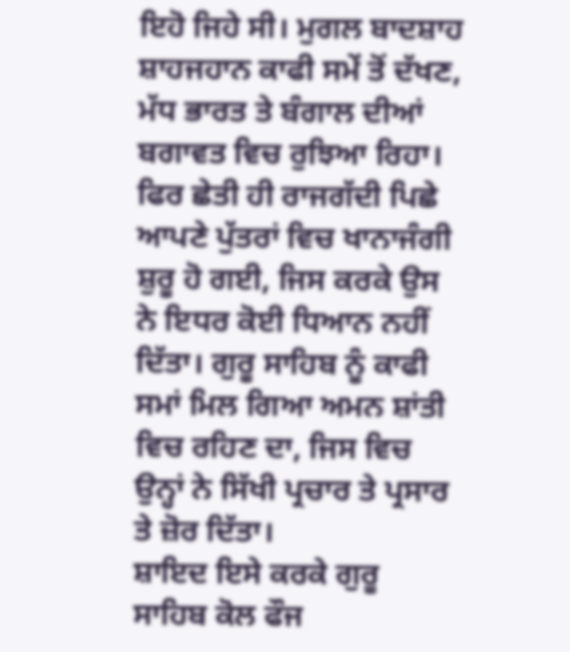ਇਹੋ ਜਿਹੇ ਸੀ। ਮੁਗਲ ਬਾਦਸ਼ਾਹ ਸ਼ਾਹਜਹਾਨ ਕਾਫੀ ਸਮੇਂ ਤੋਂ ਦੱਖਣ, ਮੱਧ ਭਾਰਤ ਤੇ ਬੰਗਾਲ ਦੀਆਂ ਬਗਾਵਤ ਵਿਚ ਰੁਝਿਆ ਰਿਹਾ। ਫਿਰ ਛੇਤੀ ਹੀ ਰਾਜਗੱਦੀ ਪਿਛੇ ਆਪਣੇ ਪੁੱਤਰਾਂ ਵਿਚ ਖਾਨਾਜੰਗੀ ਸ਼ੁਰੂ ਹੋ ਗਈ, ਜਿਸ ਕਰਕੇ ਉਸ ਨੇ ਇਧਰ ਕੋਈ ਧਿਆਨ ਨਹੀਂ ਦਿੱਤਾ। ਗੁਰੂ ਸਾਹਿਬ ਨੂੰ ਕਾਫੀ ਸਮਾਂ ਮਿਲ ਗਿਆ ਅਮਨ ਸ਼ਾਂਤੀ ਵਿਚ ਰਹਿਣ ਦਾ, ਜਿਸ ਵਿਚ ਉਨ੍ਹਾਂ ਨੇ ਸਿੱਖੀ ਪ੍ਰਚਾਰ ਤੇ ਪ੍ਰਸਾਰ ਤੇ ਜ਼ੋਰ ਦਿੱਤਾ।
ਸ਼ਾਇਦ ਇਸੇ ਕਰਕੇ ਗੁਰੂ ਸਾਹਿਬ ਕੋਲ ਫੌਜ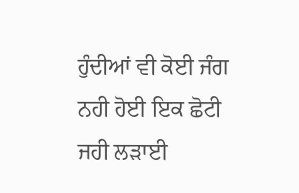ਹੁੰਦੀਆਂ ਵੀ ਕੋਈ ਜੰਗ ਨਹੀ ਹੋਈ ਇਕ ਛੋਟੀ ਜਹੀ ਲੜਾਈ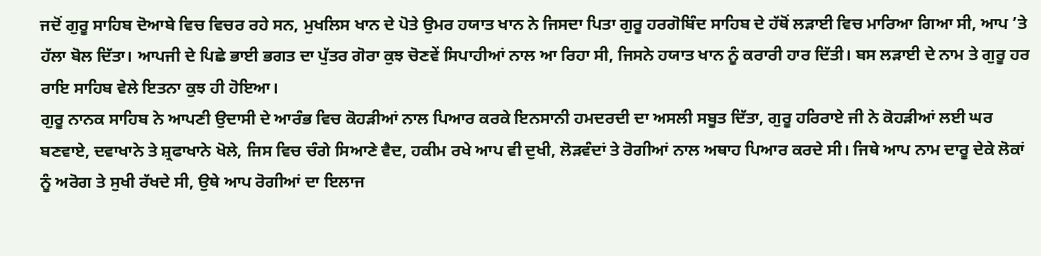ਜਦੋਂ ਗੁਰੂ ਸਾਹਿਬ ਦੋਆਬੇ ਵਿਚ ਵਿਚਰ ਰਹੇ ਸਨ, ਮੁਖਲਿਸ ਖਾਨ ਦੇ ਪੋਤੇ ਉਮਰ ਹਯਾਤ ਖਾਨ ਨੇ ਜਿਸਦਾ ਪਿਤਾ ਗੁਰੂ ਹਰਗੋਬਿੰਦ ਸਾਹਿਬ ਦੇ ਹੱਥੋਂ ਲੜਾਈ ਵਿਚ ਮਾਰਿਆ ਗਿਆ ਸੀ, ਆਪ ’ਤੇ ਹੱਲਾ ਬੋਲ ਦਿੱਤਾ। ਆਪਜੀ ਦੇ ਪਿਛੇ ਭਾਈ ਭਗਤ ਦਾ ਪੁੱਤਰ ਗੋਰਾ ਕੁਝ ਚੋਣਵੇਂ ਸਿਪਾਹੀਆਂ ਨਾਲ ਆ ਰਿਹਾ ਸੀ, ਜਿਸਨੇ ਹਯਾਤ ਖਾਨ ਨੂੰ ਕਰਾਰੀ ਹਾਰ ਦਿੱਤੀ। ਬਸ ਲੜਾਈ ਦੇ ਨਾਮ ਤੇ ਗੁਰੂ ਹਰ ਰਾਇ ਸਾਹਿਬ ਵੇਲੇ ਇਤਨਾ ਕੁਝ ਹੀ ਹੋਇਆ।
ਗੁਰੂ ਨਾਨਕ ਸਾਹਿਬ ਨੇ ਆਪਣੀ ਉਦਾਸੀ ਦੇ ਆਰੰਭ ਵਿਚ ਕੋਹੜੀਆਂ ਨਾਲ ਪਿਆਰ ਕਰਕੇ ਇਨਸਾਨੀ ਹਮਦਰਦੀ ਦਾ ਅਸਲੀ ਸਬੂਤ ਦਿੱਤਾ, ਗੁਰੂ ਹਰਿਰਾਏ ਜੀ ਨੇ ਕੋਹੜੀਆਂ ਲਈ ਘਰ ਬਣਵਾਏ, ਦਵਾਖਾਨੇ ਤੇ ਸ਼੍ਰਫਾਖਾਨੇ ਖੋਲੇ, ਜਿਸ ਵਿਚ ਚੰਗੇ ਸਿਆਣੇ ਵੈਦ, ਹਕੀਮ ਰਖੇ ਆਪ ਵੀ ਦੁਖੀ, ਲੋੜਵੰਦਾਂ ਤੇ ਰੋਗੀਆਂ ਨਾਲ ਅਥਾਹ ਪਿਆਰ ਕਰਦੇ ਸੀ। ਜਿਥੇ ਆਪ ਨਾਮ ਦਾਰੂ ਦੇਕੇ ਲੋਕਾਂ ਨੂੰ ਅਰੋਗ ਤੇ ਸੁਖੀ ਰੱਖਦੇ ਸੀ, ਉਥੇ ਆਪ ਰੋਗੀਆਂ ਦਾ ਇਲਾਜ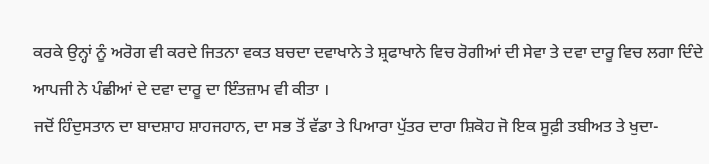ਕਰਕੇ ਉਨ੍ਹਾਂ ਨੂੰ ਅਰੋਗ ਵੀ ਕਰਦੇ ਜਿਤਨਾ ਵਕਤ ਬਚਦਾ ਦਵਾਖਾਨੇ ਤੇ ਸ਼੍ਰਫਾਖਾਨੇ ਵਿਚ ਰੋਗੀਆਂ ਦੀ ਸੇਵਾ ਤੇ ਦਵਾ ਦਾਰੂ ਵਿਚ ਲਗਾ ਦਿੰਦੇ ਆਪਜੀ ਨੇ ਪੰਛੀਆਂ ਦੇ ਦਵਾ ਦਾਰੂ ਦਾ ਇੰਤਜ਼ਾਮ ਵੀ ਕੀਤਾ ।
ਜਦੋਂ ਹਿੰਦੁਸਤਾਨ ਦਾ ਬਾਦਸ਼ਾਹ ਸ਼ਾਹਜਹਾਨ, ਦਾ ਸਭ ਤੋਂ ਵੱਡਾ ਤੇ ਪਿਆਰਾ ਪੁੱਤਰ ਦਾਰਾ ਸ਼ਿਕੋਹ ਜੋ ਇਕ ਸੂਫ਼ੀ ਤਬੀਅਤ ਤੇ ਖੁਦਾ-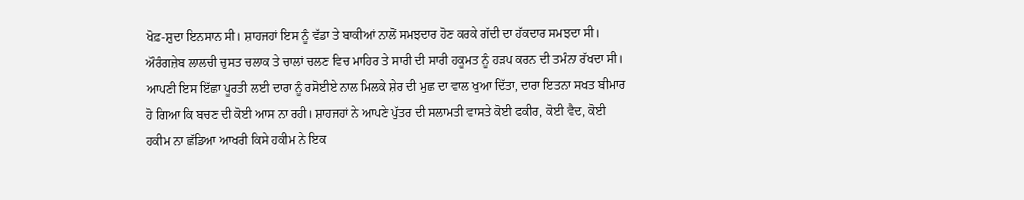ਖੋਫ਼-ਸ਼ੁਦਾ ਇਨਸਾਨ ਸੀ। ਸ਼ਾਹਜਹਾਂ ਇਸ ਨੂੰ ਵੱਡਾ ਤੇ ਬਾਕੀਆਂ ਨਾਲੋਂ ਸਮਝਦਾਰ ਹੋਣ ਕਰਕੇ ਗੱਦੀ ਦਾ ਹੱਕਦਾਰ ਸਮਝਦਾ ਸੀ। ਔਰੰਗਜ਼ੇਬ ਲਾਲਚੀ ਚੁਸਤ ਚਲਾਕ ਤੇ ਚਾਲਾਂ ਚਲਣ ਵਿਚ ਮਾਹਿਰ ਤੇ ਸਾਰੀ ਦੀ ਸਾਰੀ ਹਕੂਮਤ ਨੂੰ ਹੜਪ ਕਰਨ ਦੀ ਤਮੰਨਾ ਰੱਖਦਾ ਸੀ। ਆਪਣੀ ਇਸ ਇੱਛਾ ਪੂਰਤੀ ਲਈ ਦਾਰਾ ਨੂੰ ਰਸੋਈਏ ਨਾਲ ਮਿਲਕੇ ਸ਼ੇਰ ਦੀ ਮੁਛ ਦਾ ਵਾਲ ਖੁਆ ਦਿੱਤਾ, ਦਾਰਾ ਇਤਨਾ ਸਖਤ ਬੀਮਾਰ ਹੋ ਗਿਆ ਕਿ ਬਚਣ ਦੀ ਕੋਈ ਆਸ ਨਾ ਰਹੀ। ਸ਼ਾਹਜਹਾਂ ਨੇ ਆਪਣੇ ਪੁੱਤਰ ਦੀ ਸਲਾਮਤੀ ਵਾਸਤੇ ਕੋਈ ਫਕੀਰ, ਕੋਈ ਵੈਦ, ਕੋਈ ਹਕੀਮ ਨਾ ਛੱਡਿਆ ਆਖਰੀ ਕਿਸੇ ਹਕੀਮ ਨੇ ਇਕ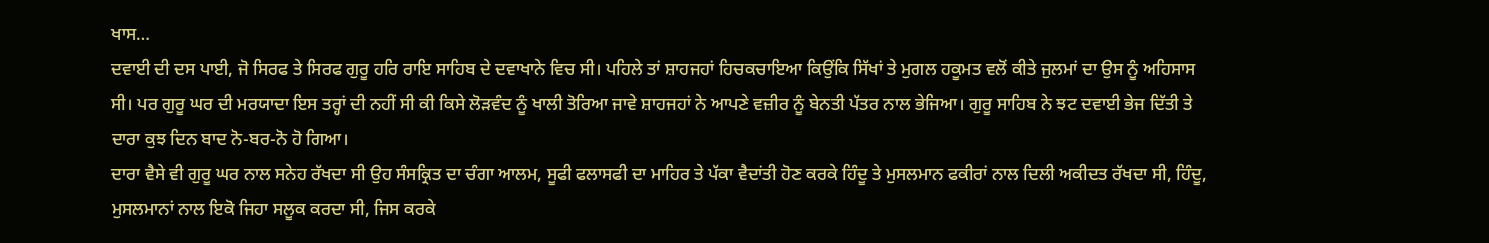ਖਾਸ…
ਦਵਾਈ ਦੀ ਦਸ ਪਾਈ, ਜੋ ਸਿਰਫ ਤੇ ਸਿਰਫ ਗੁਰੂ ਹਰਿ ਰਾਇ ਸਾਹਿਬ ਦੇ ਦਵਾਖਾਨੇ ਵਿਚ ਸੀ। ਪਹਿਲੇ ਤਾਂ ਸ਼ਾਹਜਹਾਂ ਹਿਚਕਚਾਇਆ ਕਿਉਂਕਿ ਸਿੱਖਾਂ ਤੇ ਮੁਗਲ ਹਕੂਮਤ ਵਲੋਂ ਕੀਤੇ ਜੁਲਮਾਂ ਦਾ ਉਸ ਨੂੰ ਅਹਿਸਾਸ ਸੀ। ਪਰ ਗੁਰੂ ਘਰ ਦੀ ਮਰਯਾਦਾ ਇਸ ਤਰ੍ਹਾਂ ਦੀ ਨਹੀਂ ਸੀ ਕੀ ਕਿਸੇ ਲੋੜਵੰਦ ਨੂੰ ਖਾਲੀ ਤੋਰਿਆ ਜਾਵੇ ਸ਼ਾਹਜਹਾਂ ਨੇ ਆਪਣੇ ਵਜ਼ੀਰ ਨੂੰ ਬੇਨਤੀ ਪੱਤਰ ਨਾਲ ਭੇਜਿਆ। ਗੁਰੂ ਸਾਹਿਬ ਨੇ ਝਟ ਦਵਾਈ ਭੇਜ ਦਿੱਤੀ ਤੇ ਦਾਰਾ ਕੁਝ ਦਿਨ ਬਾਦ ਨੋ-ਬਰ-ਨੋ ਹੋ ਗਿਆ।
ਦਾਰਾ ਵੈਸੇ ਵੀ ਗੁਰੂ ਘਰ ਨਾਲ ਸਨੇਹ ਰੱਖਦਾ ਸੀ ਉਹ ਸੰਸਕ੍ਰਿਤ ਦਾ ਚੰਗਾ ਆਲਮ, ਸੂਫੀ ਫਲਾਸਫੀ ਦਾ ਮਾਹਿਰ ਤੇ ਪੱਕਾ ਵੈਦਾਂਤੀ ਹੋਣ ਕਰਕੇ ਹਿੰਦੂ ਤੇ ਮੁਸਲਮਾਨ ਫਕੀਰਾਂ ਨਾਲ ਦਿਲੀ ਅਕੀਦਤ ਰੱਖਦਾ ਸੀ, ਹਿੰਦੂ, ਮੁਸਲਮਾਨਾਂ ਨਾਲ ਇਕੋ ਜਿਹਾ ਸਲੂਕ ਕਰਦਾ ਸੀ, ਜਿਸ ਕਰਕੇ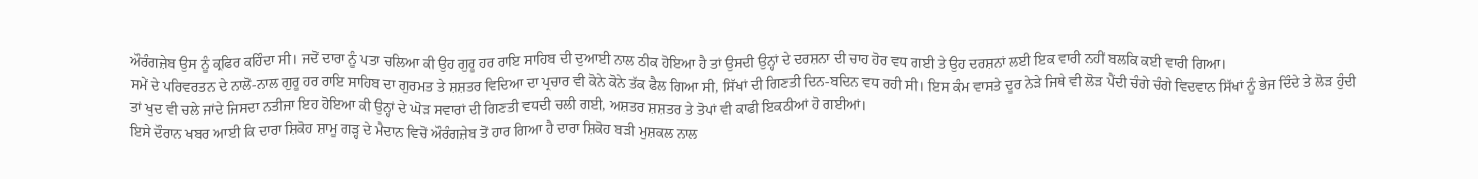ਔਰੰਗਜ਼ੇਬ ਉਸ ਨੂੰ ਕ੍ਰਫਿਰ ਕਹਿੰਦਾ ਸੀ। ਜਦੋਂ ਦਾਰਾ ਨੂੰ ਪਤਾ ਚਲਿਆ ਕੀ ਉਹ ਗੁਰੂ ਹਰ ਰਾਇ ਸਾਹਿਬ ਦੀ ਦੁਆਈ ਨਾਲ ਠੀਕ ਹੋਇਆ ਹੈ ਤਾਂ ਉਸਦੀ ਉਨ੍ਹਾਂ ਦੇ ਦਰਸ਼ਨਾ ਦੀ ਚਾਹ ਹੋਰ ਵਧ ਗਈ ਤੇ ਉਹ ਦਰਸ਼ਨਾਂ ਲਈ ਇਕ ਵਾਰੀ ਨਹੀਂ ਬਲਕਿ ਕਈ ਵਾਰੀ ਗਿਆ।
ਸਮੇਂ ਦੇ ਪਰਿਵਰਤਨ ਦੇ ਨਾਲੋਂ-ਨਾਲ ਗੁਰੂ ਹਰ ਰਾਇ ਸਾਹਿਬ ਦਾ ਗੁਰਮਤ ਤੇ ਸ਼ਸ਼ਤਰ ਵਿਦਿਆ ਦਾ ਪ੍ਰਚਾਰ ਵੀ ਕੋਨੇ ਕੋਨੇ ਤੱਕ ਫੈਲ ਗਿਆ ਸੀ, ਸਿੱਖਾਂ ਦੀ ਗਿਣਤੀ ਦਿਨ-ਬਦਿਨ ਵਧ ਰਹੀ ਸੀ। ਇਸ ਕੰਮ ਵਾਸਤੇ ਦੂਰ ਨੇੜੇ ਜਿਥੇ ਵੀ ਲੋੜ ਪੈਂਦੀ ਚੰਗੇ ਚੰਗੇ ਵਿਦਵਾਨ ਸਿੱਖਾਂ ਨੂੰ ਭੇਜ ਦਿੰਦੇ ਤੇ ਲੋੜ ਹੁੰਦੀ ਤਾਂ ਖੁਦ ਵੀ ਚਲੇ ਜਾਂਦੇ ਜਿਸਦਾ ਨਤੀਜਾ ਇਹ ਹੋਇਆ ਕੀ ਉਨ੍ਹਾਂ ਦੇ ਘੋੜ ਸਵਾਰਾਂ ਦੀ ਗਿਣਤੀ ਵਧਦੀ ਚਲੀ ਗਈ, ਅਸ਼ਤਰ ਸ਼ਸ਼ਤਰ ਤੇ ਤੋਪਾਂ ਵੀ ਕਾਫੀ ਇਕਠੀਆਂ ਹੋ ਗਈਆਂ।
ਇਸੇ ਦੌਰਾਨ ਖਬਰ ਆਈ ਕਿ ਦਾਰਾ ਸ਼ਿਕੋਹ ਸ਼ਾਮੂ ਗੜ੍ਹ ਦੇ ਮੈਦਾਨ ਵਿਚੋਂ ਔਰੰਗਜ਼ੇਬ ਤੋਂ ਹਾਰ ਗਿਆ ਹੈ ਦਾਰਾ ਸ਼ਿਕੋਹ ਬੜੀ ਮੁਸ਼ਕਲ ਨਾਲ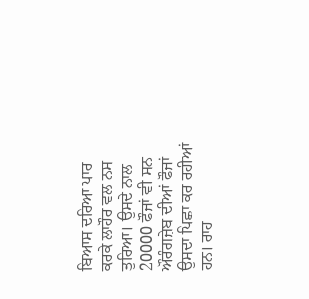ਬਿਆਸ ਦਰਿਆ ਪਾਰ ਕਰਕੇ ਲਾਹੌਰ ਵਲ ਨਸ ਤੁਰਿਆ। ਉਸਦੇ ਨਾਲ 20000 ਫੌਜਾਂ ਵੀ ਸਨ ਔਰੰਗਜ਼ੇਬ ਦੀਆਂ ਫੌਜਾਂ ਉਸਦਾ ਪਿਛਾ ਕਰ ਰਹੀਆਂ ਹਨ। ਰਾਹ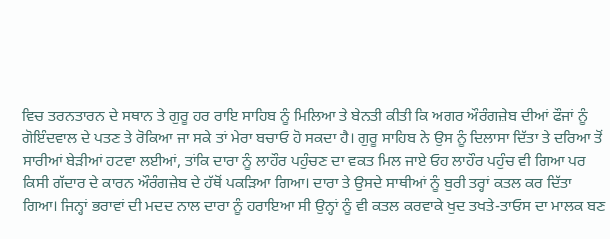ਵਿਚ ਤਰਨਤਾਰਨ ਦੇ ਸਥਾਨ ਤੇ ਗੁਰੂ ਹਰ ਰਾਇ ਸਾਹਿਬ ਨੂੰ ਮਿਲਿਆ ਤੇ ਬੇਨਤੀ ਕੀਤੀ ਕਿ ਅਗਰ ਔਰੰਗਜ਼ੇਬ ਦੀਆਂ ਫੌਜਾਂ ਨੂੰ ਗੋਇੰਦਵਾਲ ਦੇ ਪਤਣ ਤੇ ਰੋਕਿਆ ਜਾ ਸਕੇ ਤਾਂ ਮੇਰਾ ਬਚਾਓ ਹੋ ਸਕਦਾ ਹੈ। ਗੁਰੂ ਸਾਹਿਬ ਨੇ ਉਸ ਨੂੰ ਦਿਲਾਸਾ ਦਿੱਤਾ ਤੇ ਦਰਿਆ ਤੋਂ ਸਾਰੀਆਂ ਬੇੜੀਆਂ ਹਟਵਾ ਲਈਆਂ, ਤਾਂਕਿ ਦਾਰਾ ਨੂੰ ਲਾਹੌਰ ਪਹੁੰਚਣ ਦਾ ਵਕਤ ਮਿਲ ਜਾਏ ਓਹ ਲਾਹੌਰ ਪਹੁੰਚ ਵੀ ਗਿਆ ਪਰ ਕਿਸੀ ਗੱਦਾਰ ਦੇ ਕਾਰਨ ਔਰੰਗਜ਼ੇਬ ਦੇ ਹੱਥੋਂ ਪਕੜਿਆ ਗਿਆ। ਦਾਰਾ ਤੇ ਉਸਦੇ ਸਾਥੀਆਂ ਨੂੰ ਬੁਰੀ ਤਰ੍ਹਾਂ ਕਤਲ ਕਰ ਦਿੱਤਾ ਗਿਆ। ਜਿਨ੍ਹਾਂ ਭਰਾਵਾਂ ਦੀ ਮਦਦ ਨਾਲ ਦਾਰਾ ਨੂੰ ਹਰਾਇਆ ਸੀ ਉਨ੍ਹਾਂ ਨੂੰ ਵੀ ਕਤਲ ਕਰਵਾਕੇ ਖੁਦ ਤਖਤੇ-ਤਾਓਸ ਦਾ ਮਾਲਕ ਬਣ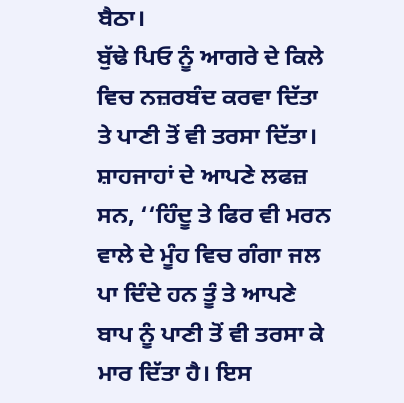ਬੈਠਾ।
ਬੁੱਢੇ ਪਿਓ ਨੂੰ ਆਗਰੇ ਦੇ ਕਿਲੇ ਵਿਚ ਨਜ਼ਰਬੰਦ ਕਰਵਾ ਦਿੱਤਾ ਤੇ ਪਾਣੀ ਤੋਂ ਵੀ ਤਰਸਾ ਦਿੱਤਾ।
ਸ਼ਾਹਜਾਹਾਂ ਦੇ ਆਪਣੇ ਲਫਜ਼ ਸਨ, ‘‘ਹਿੰਦੂ ਤੇ ਫਿਰ ਵੀ ਮਰਨ ਵਾਲੇ ਦੇ ਮੂੰਹ ਵਿਚ ਗੰਗਾ ਜਲ ਪਾ ਦਿੰਦੇ ਹਨ ਤੂੰ ਤੇ ਆਪਣੇ ਬਾਪ ਨੂੰ ਪਾਣੀ ਤੋਂ ਵੀ ਤਰਸਾ ਕੇ ਮਾਰ ਦਿੱਤਾ ਹੈ। ਇਸ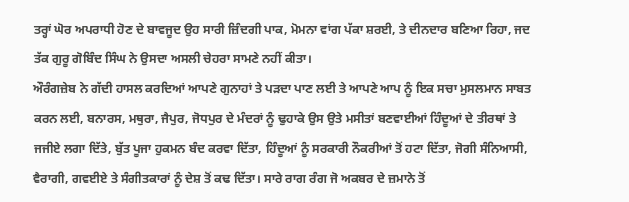ਤਰ੍ਹਾਂ ਘੋਰ ਅਪਰਾਧੀ ਹੋਣ ਦੇ ਬਾਵਜੂਦ ਉਹ ਸਾਰੀ ਜ਼ਿੰਦਗੀ ਪਾਕ, ਮੋਮਨਾ ਵਾਂਗ ਪੱਕਾ ਸ਼ਰਈ, ਤੇ ਦੀਨਦਾਰ ਬਣਿਆ ਰਿਹਾ, ਜਦ ਤੱਕ ਗੁਰੂ ਗੋਬਿੰਦ ਸਿੰਘ ਨੇ ਉਸਦਾ ਅਸਲੀ ਚੇਹਰਾ ਸਾਮਣੇ ਨਹੀਂ ਕੀਤਾ।
ਔਰੰਗਜ਼ੇਬ ਨੇ ਗੱਦੀ ਹਾਸਲ ਕਰਦਿਆਂ ਆਪਣੇ ਗੁਨਾਹਾਂ ਤੇ ਪੜਦਾ ਪਾਣ ਲਈ ਤੇ ਆਪਣੇ ਆਪ ਨੂੰ ਇਕ ਸਚਾ ਮੁਸਲਮਾਨ ਸਾਬਤ ਕਰਨ ਲਈ, ਬਨਾਰਸ, ਮਥੁਰਾ, ਜੈਪੁਰ, ਜੋਧਪੁਰ ਦੇ ਮੰਦਰਾਂ ਨੂੰ ਢੁਹਾਕੇ ਉਸ ਉਤੇ ਮਸੀਤਾਂ ਬਣਵਾਈਆਂ ਹਿੰਦੂਆਂ ਦੇ ਤੀਰਥਾਂ ਤੇ ਜਜੀਏ ਲਗਾ ਦਿੱਤੇ, ਬੁੱਤ ਪੂਜਾ ਹੁਕਮਨ ਬੰਦ ਕਰਵਾ ਦਿੱਤਾ, ਹਿੰਦੂਆਂ ਨੂੰ ਸਰਕਾਰੀ ਨੌਕਰੀਆਂ ਤੋਂ ਹਟਾ ਦਿੱਤਾ, ਜੋਗੀ ਸੰਨਿਆਸੀ, ਵੈਰਾਗੀ, ਗਵਈਏ ਤੇ ਸੰਗੀਤਕਾਰਾਂ ਨੂੰ ਦੇਸ਼ ਤੋਂ ਕਢ ਦਿੱਤਾ। ਸਾਰੇ ਰਾਗ ਰੰਗ ਜੋ ਅਕਬਰ ਦੇ ਜ਼ਮਾਨੇ ਤੋਂ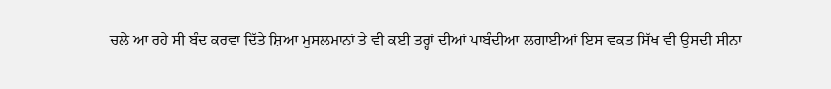ਚਲੇ ਆ ਰਹੇ ਸੀ ਬੰਦ ਕਰਵਾ ਦਿੱਤੇ ਸ਼ਿਆ ਮੁਸਲਮਾਨਾਂ ਤੇ ਵੀ ਕਈ ਤਰ੍ਹਾਂ ਦੀਆਂ ਪਾਬੰਦੀਆ ਲਗਾਈਆਂ ਇਸ ਵਕਤ ਸਿੱਖ ਵੀ ਉਸਦੀ ਸੀਨਾ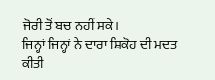ਜੋਰੀ ਤੋਂ ਬਚ ਨਹੀਂ ਸਕੇ।
ਜਿਨ੍ਹਾਂ ਜਿਨ੍ਹਾਂ ਨੇ ਦਾਰਾ ਸ਼ਿਕੋਹ ਦੀ ਮਦਤ ਕੀਤੀ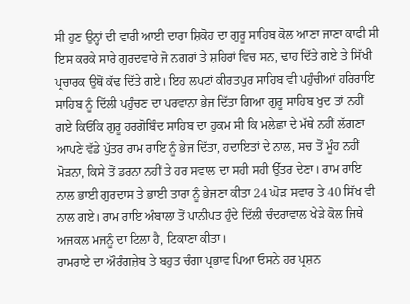ਸੀ ਹੁਣ ਉਨ੍ਹਾਂ ਦੀ ਵਾਰੀ ਆਈ ਦਾਰਾ ਸ਼ਿਕੋਹ ਦਾ ਗੁਰੂ ਸਾਹਿਬ ਕੋਲ ਆਣਾ ਜਾਣਾ ਕਾਫੀ ਸੀ ਇਸ ਕਰਕੇ ਸਾਰੇ ਗੁਰਦਵਾਰੇ ਜੋ ਨਗਰਾਂ ਤੇ ਸ਼ਹਿਰਾਂ ਵਿਚ ਸਨ, ਢਾਹ ਦਿੱਤੇ ਗਏ ਤੇ ਸਿੱਖੀ ਪ੍ਰਚਾਰਕ ਉਥੋਂ ਕੱਢ ਦਿੱਤੇ ਗਏ। ਇਹ ਲਪਟਾਂ ਕੀਰਤਪੁਰ ਸਾਹਿਬ ਵੀ ਪਹੁੰਚੀਆਂ ਹਰਿਰਾਇ ਸਾਹਿਬ ਨੂੰ ਦਿੱਲੀ ਪਹੁੰਚਣ ਦਾ ਪਰਵਾਨਾ ਭੇਜ ਦਿੱਤਾ ਗਿਆ ਗੁਰੂ ਸਾਹਿਬ ਖੁਦ ਤਾਂ ਨਹੀਂ ਗਏ ਕਿਓਂਕਿ ਗੁਰੂ ਹਰਗੋਬਿੰਦ ਸਾਹਿਬ ਦਾ ਹੁਕਮ ਸੀ ਕਿ ਮਲੇਛਾ ਦੇ ਮੱਥੇ ਨਹੀਂ ਲੱਗਣਾ ਆਪਣੇ ਵੱਡੇ ਪੁੱਤਰ ਰਾਮ ਰਾਇ ਨੂੰ ਭੇਜ ਦਿੱਤਾ, ਹਦਾਇਤਾਂ ਦੇ ਨਾਲ, ਸਚ ਤੋਂ ਮੂੰਹ ਨਹੀਂ ਮੋੜਨਾ, ਕਿਸੇ ਤੋਂ ਡਰਨਾ ਨਹੀਂ ਤੇ ਹਰ ਸਵਾਲ ਦਾ ਸਹੀ ਸਹੀ ਉੱਤਰ ਦੇਣਾ। ਰਾਮ ਰਾਇ ਨਾਲ ਭਾਈ ਗੁਰਦਾਸ ਤੇ ਭਾਈ ਤਾਰਾ ਨੂੰ ਭੇਜਣਾ ਕੀਤਾ 24 ਘੋੜ ਸਵਾਰ ਤੇ 40 ਸਿੱਖ ਵੀ ਨਾਲ ਗਏ। ਰਾਮ ਰਾਇ ਅੰਬਾਲਾ ਤੋਂ ਪਾਨੀਪਤ ਹੁੰਦੇ ਦਿੱਲੀ ਚੰਦਰਾਵਾਲ ਖੇੜੇ ਕੋਲ ਜਿਥੇ ਅਜਕਲ ਮਜਨੂੰ ਦਾ ਟਿਲਾ ਹੈ, ਟਿਕਾਣਾ ਕੀਤਾ।
ਰਾਮਰਾਏ ਦਾ ਔਰੰਗਜ਼ੇਬ ਤੇ ਬਹੁਤ ਚੰਗਾ ਪ੍ਰਭਾਵ ਪਿਆ ਓਸਨੇ ਹਰ ਪ੍ਰਸ਼ਨ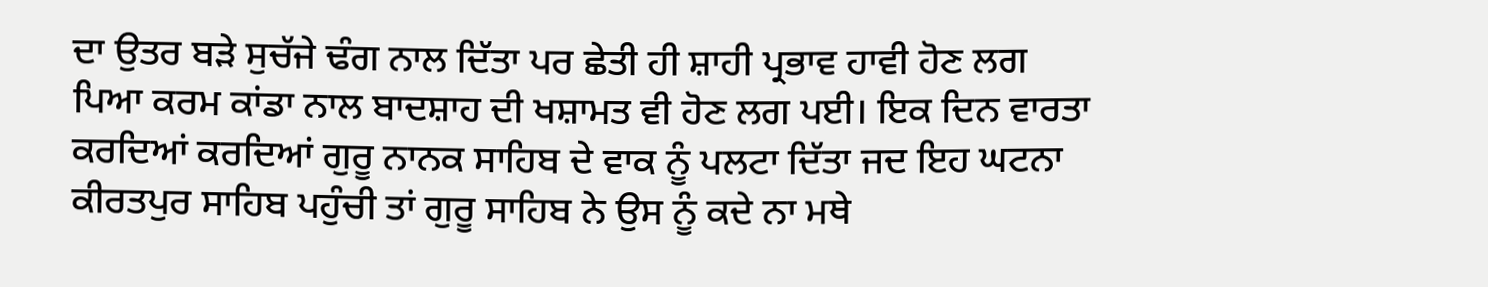ਦਾ ਉਤਰ ਬੜੇ ਸੁਚੱਜੇ ਢੰਗ ਨਾਲ ਦਿੱਤਾ ਪਰ ਛੇਤੀ ਹੀ ਸ਼ਾਹੀ ਪ੍ਰਭਾਵ ਹਾਵੀ ਹੋਣ ਲਗ ਪਿਆ ਕਰਮ ਕਾਂਡਾ ਨਾਲ ਬਾਦਸ਼ਾਹ ਦੀ ਖਸ਼ਾਮਤ ਵੀ ਹੋਣ ਲਗ ਪਈ। ਇਕ ਦਿਨ ਵਾਰਤਾ ਕਰਦਿਆਂ ਕਰਦਿਆਂ ਗੁਰੂ ਨਾਨਕ ਸਾਹਿਬ ਦੇ ਵਾਕ ਨੂੰ ਪਲਟਾ ਦਿੱਤਾ ਜਦ ਇਹ ਘਟਨਾ ਕੀਰਤਪੁਰ ਸਾਹਿਬ ਪਹੁੰਚੀ ਤਾਂ ਗੁਰੂ ਸਾਹਿਬ ਨੇ ਉਸ ਨੂੰ ਕਦੇ ਨਾ ਮਥੇ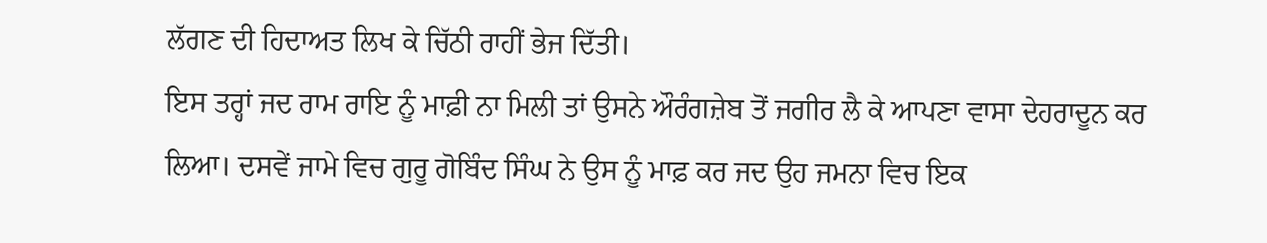ਲੱਗਣ ਦੀ ਹਿਦਾਅਤ ਲਿਖ ਕੇ ਚਿੱਠੀ ਰਾਹੀਂ ਭੇਜ ਦਿੱਤੀ।
ਇਸ ਤਰ੍ਹਾਂ ਜਦ ਰਾਮ ਰਾਇ ਨੂੰ ਮਾਫ਼ੀ ਨਾ ਮਿਲੀ ਤਾਂ ਉਸਨੇ ਔਰੰਗਜ਼ੇਬ ਤੋਂ ਜਗੀਰ ਲੈ ਕੇ ਆਪਣਾ ਵਾਸਾ ਦੇਹਰਾਦੂਨ ਕਰ ਲਿਆ। ਦਸਵੇਂ ਜਾਮੇ ਵਿਚ ਗੁਰੂ ਗੋਬਿੰਦ ਸਿੰਘ ਨੇ ਉਸ ਨੂੰ ਮਾਫ਼ ਕਰ ਜਦ ਉਹ ਜਮਨਾ ਵਿਚ ਇਕ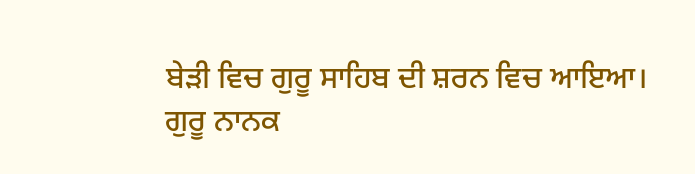ਬੇੜੀ ਵਿਚ ਗੁਰੂ ਸਾਹਿਬ ਦੀ ਸ਼ਰਨ ਵਿਚ ਆਇਆ।
ਗੁਰੂ ਨਾਨਕ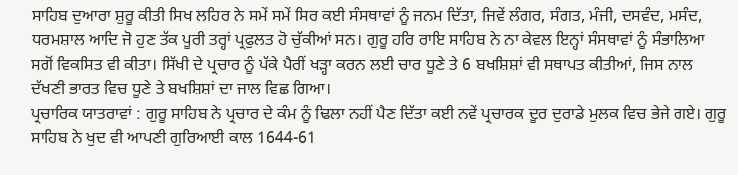ਸਾਹਿਬ ਦੁਆਰਾ ਸ਼ੁਰੂ ਕੀਤੀ ਸਿਖ ਲਹਿਰ ਨੇ ਸਮੇਂ ਸਮੇਂ ਸਿਰ ਕਈ ਸੰਸਥਾਵਾਂ ਨੂੰ ਜਨਮ ਦਿੱਤਾ, ਜਿਵੇਂ ਲੰਗਰ, ਸੰਗਤ, ਮੰਜੀ, ਦਸਵੰਦ, ਮਸੰਦ, ਧਰਮਸ਼ਾਲ ਆਦਿ ਜੋ ਹੁਣ ਤੱਕ ਪੂਰੀ ਤਰ੍ਹਾਂ ਪ੍ਰਫੁਲਤ ਹੋ ਚੁੱਕੀਆਂ ਸਨ। ਗੁਰੂ ਹਰਿ ਰਾਇ ਸਾਹਿਬ ਨੇ ਨਾ ਕੇਵਲ ਇਨ੍ਹਾਂ ਸੰਸਥਾਵਾਂ ਨੂੰ ਸੰਭਾਲਿਆ ਸਗੋਂ ਵਿਕਸਿਤ ਵੀ ਕੀਤਾ। ਸਿੱਖੀ ਦੇ ਪ੍ਰਚਾਰ ਨੂੰ ਪੱਕੇ ਪੈਰੀਂ ਖੜ੍ਹਾ ਕਰਨ ਲਈ ਚਾਰ ਧੂਣੇ ਤੇ 6 ਬਖਸ਼ਿਸ਼ਾਂ ਵੀ ਸਥਾਪਤ ਕੀਤੀਆਂ, ਜਿਸ ਨਾਲ ਦੱਖਣੀ ਭਾਰਤ ਵਿਚ ਧੂਣੇ ਤੇ ਬਖਸ਼ਿਸ਼ਾਂ ਦਾ ਜਾਲ ਵਿਛ ਗਿਆ।
ਪ੍ਰਚਾਰਿਕ ਯਾਤਰਾਵਾਂ : ਗੁਰੂ ਸਾਹਿਬ ਨੇ ਪ੍ਰਚਾਰ ਦੇ ਕੰਮ ਨੂੰ ਢਿਲਾ ਨਹੀਂ ਪੈਣ ਦਿੱਤਾ ਕਈ ਨਵੇਂ ਪ੍ਰਚਾਰਕ ਦੂਰ ਦੁਰਾਡੇ ਮੁਲਕ ਵਿਚ ਭੇਜੇ ਗਏ। ਗੁਰੂ ਸਾਹਿਬ ਨੇ ਖੁਦ ਵੀ ਆਪਣੀ ਗੁਰਿਆਈ ਕਾਲ 1644-61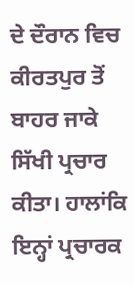ਦੇ ਦੌਰਾਨ ਵਿਚ ਕੀਰਤਪੁਰ ਤੋਂ ਬਾਹਰ ਜਾਕੇ ਸਿੱਖੀ ਪ੍ਰਚਾਰ ਕੀਤਾ। ਹਾਲਾਂਕਿ ਇਨ੍ਹਾਂ ਪ੍ਰਚਾਰਕ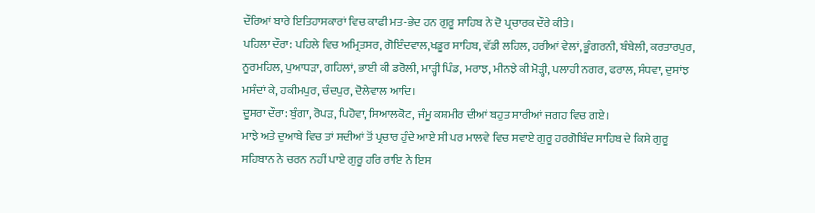ਦੌਰਿਆਂ ਬਾਰੇ ਇਤਿਹਾਸਕਾਰਾਂ ਵਿਚ ਕਾਫੀ ਮਤ-ਭੇਦ ਹਨ ਗੁਰੂ ਸਾਹਿਬ ਨੇ ਦੋ ਪ੍ਰਚਾਰਕ ਦੌਰੇ ਕੀਤੇ।
ਪਹਿਲਾ ਦੌਰਾ: ਪਹਿਲੇ ਵਿਚ ਅਮ੍ਰਿਤਸਰ, ਗੋਇੰਦਵਾਲ,ਖਡੂਰ ਸਾਹਿਬ, ਵੱਡੀ ਲਹਿਲ, ਹਰੀਆਂ ਵੇਲਾਂ, ਭੂੰਗਰਨੀ, ਬੰਬੇਲੀ, ਕਰਤਾਰਪੁਰ, ਨੂਰਮਹਿਲ, ਪੁਆਧੜਾ, ਗਹਿਲਾਂ, ਭਾਈ ਕੀ ਡਰੋਲੀ, ਮਾੜ੍ਹੀ ਪਿੰਡ, ਮਰਾਝ, ਮੀਨਝੇ ਕੀ ਮੋੜ੍ਹੀ, ਪਲਾਹੀ ਨਗਰ, ਫਰਾਲ, ਸੰਧਵਾ, ਦੁਸਾਂਝ ਮਸੰਦਾਂ ਕੇ, ਹਕੀਮਪੁਰ, ਚੰਦਪੁਰ, ਦੋਲੇਵਾਲ ਆਦਿ।
ਦੂਸਰਾ ਦੌਰਾ: ਬੁੰਗਾ, ਰੋਪੜ, ਪਿਹੋਵਾ, ਸਿਆਲਕੋਟ, ਜੰਮੂ ਕਸ਼ਮੀਰ ਦੀਆਂ ਬਹੁਤ ਸਾਰੀਆਂ ਜਗਹ ਵਿਚ ਗਏ।
ਮਾਝੇ ਅਤੇ ਦੁਆਬੇ ਵਿਚ ਤਾਂ ਸਦੀਆਂ ਤੋਂ ਪ੍ਰਚਾਰ ਹੁੰਦੇ ਆਏ ਸੀ ਪਰ ਮਾਲਵੇ ਵਿਚ ਸਵਾਏ ਗੁਰੂ ਹਰਗੋਬਿੰਦ ਸਾਹਿਬ ਦੇ ਕਿਸੇ ਗੁਰੂ ਸਹਿਬਾਨ ਨੇ ਚਰਨ ਨਹੀਂ ਪਾਏ ਗੁਰੂ ਹਰਿ ਰਾਇ ਨੇ ਇਸ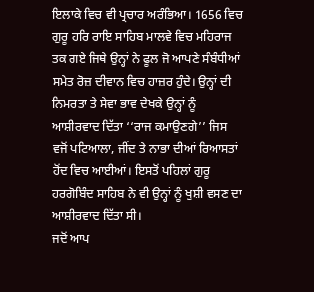ਇਲਾਕੇ ਵਿਚ ਵੀ ਪ੍ਰਚਾਰ ਅਰੰਭਿਆ। 1656 ਵਿਚ ਗੁਰੂ ਹਰਿ ਰਾਇ ਸਾਹਿਬ ਮਾਲਵੇ ਵਿਚ ਮਹਿਰਾਜ ਤਕ ਗਏ ਜਿਥੇ ਉਨ੍ਹਾਂ ਨੇ ਫੂਲ ਜੋ ਆਪਣੇ ਸੰਬੰਧੀਆਂ ਸਮੇਤ ਰੋਜ਼ ਦੀਵਾਨ ਵਿਚ ਹਾਜ਼ਰ ਹੁੰਦੇ। ਉਨ੍ਹਾਂ ਦੀ ਨਿਮਰਤਾ ਤੇ ਸੇਵਾ ਭਾਵ ਦੇਖਕੇ ਉਨ੍ਹਾਂ ਨੂੰ ਆਸ਼ੀਰਵਾਦ ਦਿੱਤਾ ‘‘ਰਾਜ ਕਮਾਉਣਗੇ’’ ਜਿਸ ਵਜੋਂ ਪਟਿਆਲਾ, ਜੀਂਦ ਤੇ ਨਾਭਾ ਦੀਆਂ ਰਿਆਸਤਾਂ ਹੋਂਦ ਵਿਚ ਆਈਆਂ। ਇਸਤੋਂ ਪਹਿਲਾਂ ਗੁਰੂ ਹਰਗੋਬਿੰਦ ਸਾਹਿਬ ਨੇ ਵੀ ਉਨ੍ਹਾਂ ਨੂੰ ਖੁਸ਼ੀ ਵਸਣ ਦਾ ਆਸ਼ੀਰਵਾਦ ਦਿੱਤਾ ਸੀ।
ਜਦੋਂ ਆਪ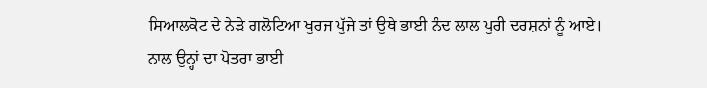ਸਿਆਲਕੋਟ ਦੇ ਨੇੜੇ ਗਲੋਟਿਆ ਖੁਰਜ ਪੁੱਜੇ ਤਾਂ ਉਥੇ ਭਾਈ ਨੰਦ ਲਾਲ ਪੁਰੀ ਦਰਸ਼ਨਾਂ ਨੂੰ ਆਏ। ਨਾਲ ਉਨ੍ਹਾਂ ਦਾ ਪੋਤਰਾ ਭਾਈ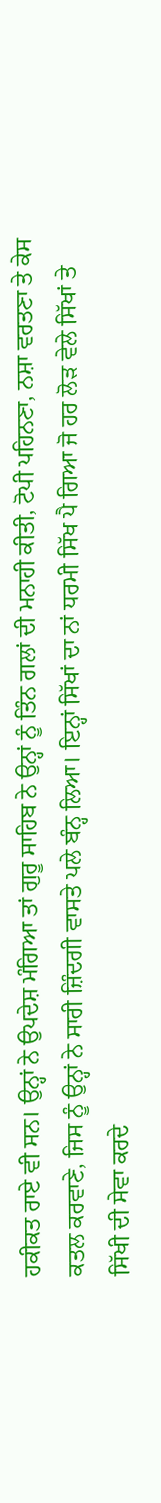ਹਕੀਕਤ ਰਾਏ ਵੀ ਸਨ। ਉਨ੍ਹਾਂ ਨੇ ਉਪਦੇਸ਼ ਮੰਗਿਆ ਤਾਂ ਗੁਰੂ ਸਾਹਿਬ ਨੇ ਉਨ੍ਹਾਂ ਨੂੰ ਤਿੰਨ ਗਲਾਂ ਦੀ ਮਨਾਹੀ ਕੀਤੀ, ਟੋਪੀ ਪਹਿਨਣਾ, ਨਸ਼ਾ ਵਰਤਣਾ ਤੇ ਕੇਸ ਕਤਲ ਕਰਵਾਣੇ, ਜਿਸ ਨੂੰ ਉਨ੍ਹਾਂ ਨੇ ਸਾਰੀ ਜ਼ਿੰਦਗੀ ਵਾਸਤੇ ਪਲੇ ਬੰਨ੍ਹ ਲਿਆ। ਇਨ੍ਹਾਂ ਸਿੱਖਾਂ ਦਾ ਨਾਂ ਧਰਮੀ ਸਿੱਖ ਪੈ ਗਿਆ ਜੋ ਹਰ ਲੋੜ ਵੇਲੇ ਸਿੱਖਾਂ ਤੇ ਸਿੱਖੀ ਦੀ ਸੇਵਾ ਕਰਦੇ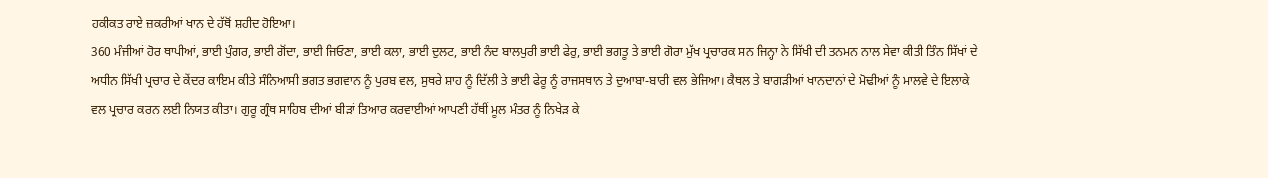ਹਕੀਕਤ ਰਾਏ ਜ਼ਕਰੀਆਂ ਖਾਨ ਦੇ ਹੱਥੋਂ ਸ਼ਹੀਦ ਹੋਇਆ।
360 ਮੰਜੀਆਂ ਹੋਰ ਥਾਪੀਆਂ, ਭਾਈ ਪੁੰਗਰ, ਭਾਈ ਗੋਂਦਾ, ਭਾਈ ਜਿਓਣਾ, ਭਾਈ ਕਲਾ, ਭਾਈ ਦੁਲਟ, ਭਾਈ ਨੰਦ ਬਾਲਪੁਰੀ ਭਾਈ ਫੇਰੁ, ਭਾਈ ਭਗਤੂ ਤੇ ਭਾਈ ਗੋਰਾ ਮੁੱਖ ਪ੍ਰਚਾਰਕ ਸਨ ਜਿਨ੍ਹਾ ਨੇ ਸਿੱਖੀ ਦੀ ਤਨਮਨ ਨਾਲ ਸੇਵਾ ਕੀਤੀ ਤਿੰਨ ਸਿੱਖਾਂ ਦੇ ਅਧੀਨ ਸਿੱਖੀ ਪ੍ਰਚਾਰ ਦੇ ਕੇਂਦਰ ਕਾਇਮ ਕੀਤੇ ਸੰਨਿਆਸੀ ਭਗਤ ਭਗਵਾਨ ਨੂੰ ਪੁਰਬ ਵਲ, ਸੁਥਰੇ ਸ਼ਾਹ ਨੂੰ ਦਿੱਲੀ ਤੇ ਭਾਈ ਫੇਰੂ ਨੂੰ ਰਾਜਸਥਾਨ ਤੇ ਦੁਆਬਾ-ਬਾਰੀ ਵਲ ਭੇਜਿਆ। ਕੈਥਲ ਤੇ ਬਾਗੜੀਆਂ ਖਾਨਦਾਨਾਂ ਦੇ ਮੋਢੀਆਂ ਨੂੰ ਮਾਲਵੇ ਦੇ ਇਲਾਕੇ ਵਲ ਪ੍ਰਚਾਰ ਕਰਨ ਲਈ ਨਿਯਤ ਕੀਤਾ। ਗੁਰੂ ਗ੍ਰੰਥ ਸਾਹਿਬ ਦੀਆਂ ਬੀੜਾਂ ਤਿਆਰ ਕਰਵਾਈਆਂ ਆਪਣੀ ਹੱਥੀਂ ਮੂਲ ਮੰਤਰ ਨੂੰ ਨਿਖੇੜ ਕੇ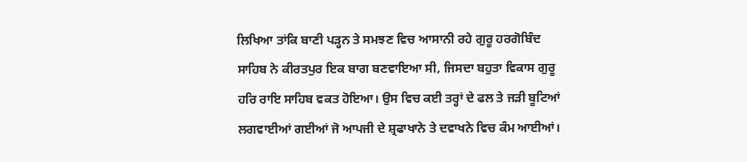ਲਿਖਿਆ ਤਾਂਕਿ ਬਾਣੀ ਪੜ੍ਹਨ ਤੇ ਸਮਝਣ ਵਿਚ ਆਸਾਨੀ ਰਹੇ ਗੁਰੂ ਹਰਗੋਬਿੰਦ ਸਾਹਿਬ ਨੇ ਕੀਰਤਪੁਰ ਇਕ ਬਾਗ ਬਣਵਾਇਆ ਸੀ, ਜਿਸਦਾ ਬਹੁਤਾ ਵਿਕਾਸ ਗੁਰੂ ਹਰਿ ਰਾਇ ਸਾਹਿਬ ਵਕਤ ਹੋਇਆ। ਉਸ ਵਿਚ ਕਈ ਤਰ੍ਹਾਂ ਦੇ ਫਲ ਤੇ ਜੜੀ ਬੂਟਿਆਂ ਲਗਵਾਈਆਂ ਗਈਆਂ ਜੋ ਆਪਜੀ ਦੇ ਸ਼੍ਰਫਾਖਾਨੇ ਤੇ ਦਵਾਖਨੇ ਵਿਚ ਕੰਮ ਆਈਆਂ।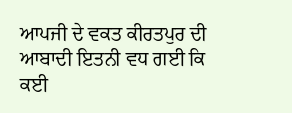ਆਪਜੀ ਦੇ ਵਕਤ ਕੀਰਤਪੁਰ ਦੀ ਆਬਾਦੀ ਇਤਨੀ ਵਧ ਗਈ ਕਿ ਕਈ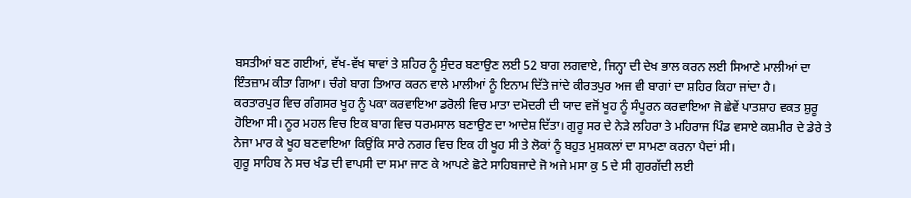ਬਸਤੀਆਂ ਬਣ ਗਈਆਂ, ਵੱਖ-ਵੱਖ ਥਾਵਾਂ ਤੇ ਸ਼ਹਿਰ ਨੂੰ ਸੁੰਦਰ ਬਣਾਉਣ ਲਈ 52 ਬਾਗ ਲਗਵਾਏ, ਜਿਨ੍ਹਾ ਦੀ ਦੇਖ ਭਾਲ ਕਰਨ ਲਈ ਸਿਆਣੇ ਮਾਲੀਆਂ ਦਾ ਇੰਤਜ਼ਾਮ ਕੀਤਾ ਗਿਆ। ਚੰਗੇ ਬਾਗ ਤਿਆਰ ਕਰਨ ਵਾਲੇ ਮਾਲੀਆਂ ਨੂੰ ਇਨਾਮ ਦਿੱਤੇ ਜਾਂਦੇ ਕੀਰਤਪੁਰ ਅਜ ਵੀ ਬਾਗਾਂ ਦਾ ਸ਼ਹਿਰ ਕਿਹਾ ਜਾਂਦਾ ਹੈ।
ਕਰਤਾਰਪੁਰ ਵਿਚ ਗੰਗਸਰ ਖੂਹ ਨੂੰ ਪਕਾ ਕਰਵਾਇਆ ਡਰੋਲੀ ਵਿਚ ਮਾਤਾ ਦਮੋਦਰੀ ਦੀ ਯਾਦ ਵਜੋਂ ਖੂਹ ਨੂੰ ਸੰਪੂਰਨ ਕਰਵਾਇਆ ਜੋ ਛੇਵੇਂ ਪਾਤਸ਼ਾਹ ਵਕਤ ਸ਼ੁਰੂ ਹੋਇਆ ਸੀ। ਨੂਰ ਮਹਲ ਵਿਚ ਇਕ ਬਾਗ ਵਿਚ ਧਰਮਸਾਲ ਬਣਾਉਣ ਦਾ ਆਦੇਸ਼ ਦਿੱਤਾ। ਗੁਰੂ ਸਰ ਦੇ ਨੇੜੇ ਲਹਿਰਾ ਤੇ ਮਹਿਰਾਜ ਪਿੰਡ ਵਸਾਏ ਕਸ਼ਮੀਰ ਦੇ ਡੇਰੇ ਤੇ ਨੇਜਾ ਮਾਰ ਕੇ ਖੂਹ ਬਣਵਾਇਆ ਕਿਉਂਕਿ ਸਾਰੇ ਨਗਰ ਵਿਚ ਇਕ ਹੀ ਖੂਹ ਸੀ ਤੇ ਲੋਕਾਂ ਨੂੰ ਬਹੁਤ ਮੁਸ਼ਕਲਾਂ ਦਾ ਸਾਮਣਾ ਕਰਨਾ ਪੈਦਾਂ ਸੀ।
ਗੁਰੂ ਸਾਹਿਬ ਨੇ ਸਚ ਖੰਡ ਦੀ ਵਾਪਸੀ ਦਾ ਸਮਾ ਜਾਣ ਕੇ ਆਪਣੇ ਛੋਟੇ ਸਾਹਿਬਜਾਦੇ ਜੋ ਅਜੇ ਮਸਾ ਕੁ 5 ਦੇ ਸੀ ਗੁਰਗੱਦੀ ਲਈ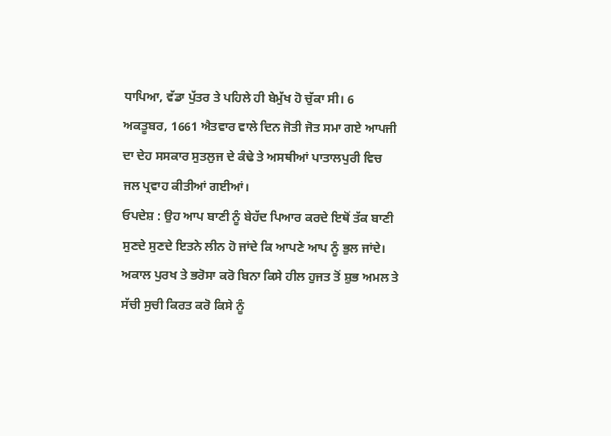ਧਾਪਿਆ, ਵੱਡਾ ਪੁੱਤਰ ਤੇ ਪਹਿਲੇ ਹੀ ਬੇਮੁੱਖ ਹੋ ਚੁੱਕਾ ਸੀ। 6 ਅਕਤੂਬਰ, 1661 ਐਤਵਾਰ ਵਾਲੇ ਦਿਨ ਜੋਤੀ ਜੋਤ ਸਮਾ ਗਏ ਆਪਜੀ ਦਾ ਦੇਹ ਸਸਕਾਰ ਸੁਤਲੁਜ ਦੇ ਕੰਢੇ ਤੇ ਅਸਥੀਆਂ ਪਾਤਾਲਪੁਰੀ ਵਿਚ ਜਲ ਪ੍ਰਵਾਹ ਕੀਤੀਆਂ ਗਈਆਂ।
ਓਪਦੇਸ਼ : ਉਹ ਆਪ ਬਾਣੀ ਨੂੰ ਬੇਹੱਦ ਪਿਆਰ ਕਰਦੇ ਇਥੋਂ ਤੱਕ ਬਾਣੀ ਸੁਣਦੇ ਸੁਣਦੇ ਇਤਨੇ ਲੀਨ ਹੋ ਜਾਂਦੇ ਕਿ ਆਪਣੇ ਆਪ ਨੂੰ ਭੁਲ ਜਾਂਦੇ।
ਅਕਾਲ ਪੁਰਖ ਤੇ ਭਰੋਸਾ ਕਰੋ ਬਿਨਾ ਕਿਸੇ ਹੀਲ ਹੁਜਤ ਤੋਂ ਸ਼ੁਭ ਅਮਲ ਤੇ ਸੱਚੀ ਸੁਚੀ ਕਿਰਤ ਕਰੋ ਕਿਸੇ ਨੂੰ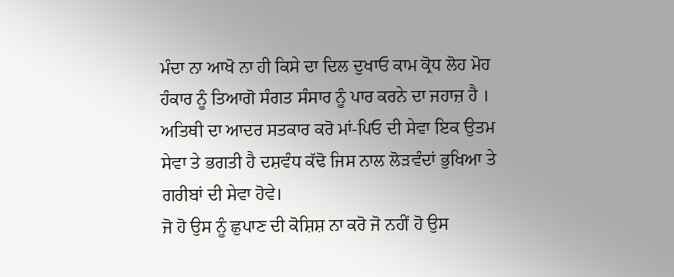ਮੰਦਾ ਨਾ ਆਖੋ ਨਾ ਹੀ ਕਿਸੇ ਦਾ ਦਿਲ ਦੁਖਾਓ ਕਾਮ ਕ੍ਰੋਧ ਲੋਹ ਮੋਹ ਹੰਕਾਰ ਨੂੰ ਤਿਆਗੋ ਸੰਗਤ ਸੰਸਾਰ ਨੂੰ ਪਾਰ ਕਰਨੇ ਦਾ ਜਹਾਜ਼ ਹੈ ।
ਅਤਿਥੀ ਦਾ ਆਦਰ ਸਤਕਾਰ ਕਰੋ ਮਾਂ-ਪਿਓ ਦੀ ਸੇਵਾ ਇਕ ਉਤਮ ਸੇਵਾ ਤੇ ਭਗਤੀ ਹੈ ਦਸ਼ਵੰਧ ਕੱਢੋ ਜਿਸ ਨਾਲ ਲੋੜਵੰਦਾਂ ਭੁਖਿਆ ਤੇ ਗਰੀਬਾਂ ਦੀ ਸੇਵਾ ਹੋਵੇ।
ਜੋ ਹੋ ਉਸ ਨੂੰ ਛੁਪਾਣ ਦੀ ਕੋਸ਼ਿਸ਼ ਨਾ ਕਰੋ ਜੋ ਨਹੀਂ ਹੋ ਉਸ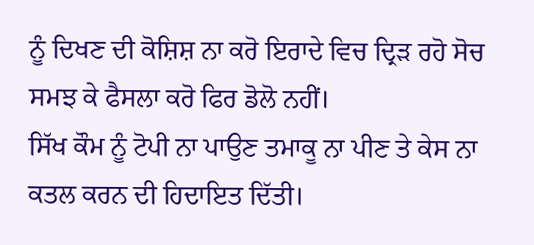ਨੂੰ ਦਿਖਣ ਦੀ ਕੋਸ਼ਿਸ਼ ਨਾ ਕਰੋ ਇਰਾਦੇ ਵਿਚ ਦ੍ਰਿੜ ਰਹੋ ਸੋਚ ਸਮਝ ਕੇ ਫੈਸਲਾ ਕਰੋ ਫਿਰ ਡੋਲੋ ਨਹੀਂ।
ਸਿੱਖ ਕੌਮ ਨੂੰ ਟੋਪੀ ਨਾ ਪਾਉਣ ਤਮਾਕੂ ਨਾ ਪੀਣ ਤੇ ਕੇਸ ਨਾ ਕਤਲ ਕਰਨ ਦੀ ਹਿਦਾਇਤ ਦਿੱਤੀ।